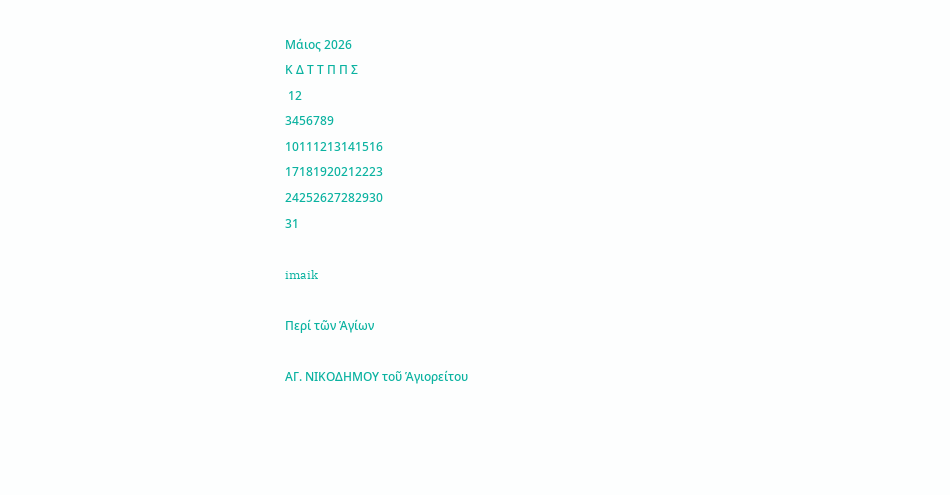Μάιος 2026
Κ Δ Τ Τ Π Π Σ
 12
3456789
10111213141516
17181920212223
24252627282930
31

imaik

Περί τῶν Ἁγίων

ΑΓ. ΝΙΚΟΔΗΜΟΥ τοῦ Ἁγιορείτου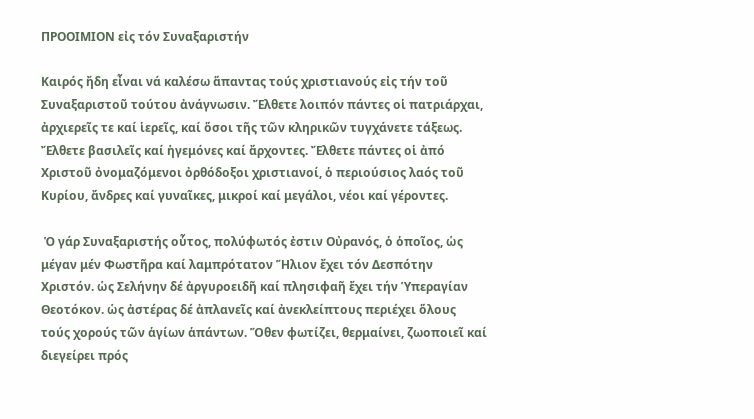ΠΡΟΟΙΜΙΟΝ εἰς τόν Συναξαριστήν

Kαιρός ἤδη εἶναι νά καλέσω ἅπαντας τούς χριστιανούς εἰς τήν τοῦ Συναξαριστοῦ τούτου ἀνάγνωσιν. Ἔλθετε λοιπόν πάντες οἱ πατριάρχαι, ἀρχιερεῖς τε καί ἱερεῖς, καί ὅσοι τῆς τῶν κληρικῶν τυγχάνετε τάξεως. Ἔλθετε βασιλεῖς καί ἡγεμόνες καί ἄρχοντες. Ἔλθετε πάντες οἱ ἀπό Χριστοῦ ὀνομαζόμενοι ὀρθόδοξοι χριστιανοί, ὁ περιούσιος λαός τοῦ Κυρίου, ἄνδρες καί γυναῖκες, μικροί καί μεγάλοι, νέοι καί γέροντες.

 Ὁ γάρ Συναξαριστής οὗτος, πολύφωτός ἐστιν Οὐρανός, ὁ ὁποῖος, ὡς μέγαν μέν Φωστῆρα καί λαμπρότατον Ἥλιον ἔχει τόν Δεσπότην Χριστόν. ὡς Σελήνην δέ ἀργυροειδῆ καί πλησιφαῆ ἔχει τήν Ὑπεραγίαν Θεοτόκον. ὡς ἀστέρας δέ ἀπλανεῖς καί ἀνεκλείπτους περιέχει ὅλους τούς χορούς τῶν ἁγίων ἁπάντων. Ὅθεν φωτίζει, θερμαίνει, ζωοποιεῖ καί διεγείρει πρός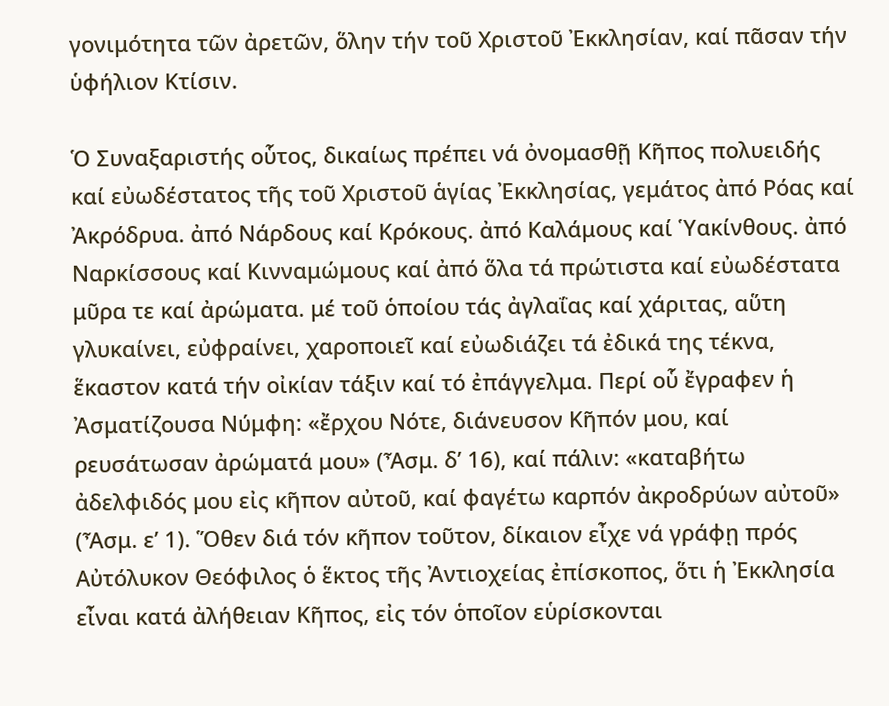γονιμότητα τῶν ἀρετῶν, ὅλην τήν τοῦ Χριστοῦ Ἐκκλησίαν, καί πᾶσαν τήν ὑφήλιον Κτίσιν.

Ὁ Συναξαριστής οὗτος, δικαίως πρέπει νά ὀνομασθῇ Κῆπος πολυειδής καί εὐωδέστατος τῆς τοῦ Χριστοῦ ἁγίας Ἐκκλησίας, γεμάτος ἀπό Ρόας καί Ἀκρόδρυα. ἀπό Νάρδους καί Κρόκους. ἀπό Καλάμους καί Ὑακίνθους. ἀπό Ναρκίσσους καί Κινναμώμους καί ἀπό ὅλα τά πρώτιστα καί εὐωδέστατα μῦρα τε καί ἀρώματα. μέ τοῦ ὁποίου τάς ἀγλαΐας καί χάριτας, αὕτη γλυκαίνει, εὐφραίνει, χαροποιεῖ καί εὐωδιάζει τά ἐδικά της τέκνα, ἕκαστον κατά τήν οἰκίαν τάξιν καί τό ἐπάγγελμα. Περί οὗ ἔγραφεν ἡ Ἀσματίζουσα Νύμφη: «ἔρχου Νότε, διάνευσον Κῆπόν μου, καί ρευσάτωσαν ἀρώματά μου» (Ἆσμ. δ’ 16), καί πάλιν: «καταβήτω ἀδελφιδός μου εἰς κῆπον αὐτοῦ, καί φαγέτω καρπόν ἀκροδρύων αὐτοῦ» (Ἆσμ. ε’ 1). Ὅθεν διά τόν κῆπον τοῦτον, δίκαιον εἶχε νά γράφῃ πρός Αὐτόλυκον Θεόφιλος ὁ ἕκτος τῆς Ἀντιοχείας ἐπίσκοπος, ὅτι ἡ Ἐκκλησία εἶναι κατά ἀλήθειαν Κῆπος, εἰς τόν ὁποῖον εὑρίσκονται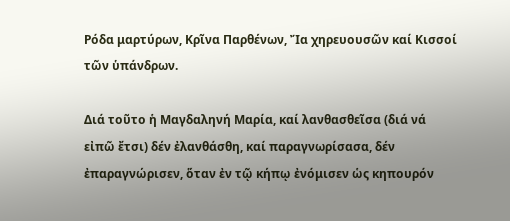Ρόδα μαρτύρων, Κρῖνα Παρθένων, Ἴα χηρευουσῶν καί Κισσοί τῶν ὑπάνδρων.

Διά τοῦτο ἡ Μαγδαληνή Μαρία, καί λανθασθεῖσα (διά νά εἰπῶ ἔτσι) δέν ἐλανθάσθη, καί παραγνωρίσασα, δέν ἐπαραγνώρισεν, ὅταν ἐν τῷ κήπῳ ἐνόμισεν ὡς κηπουρόν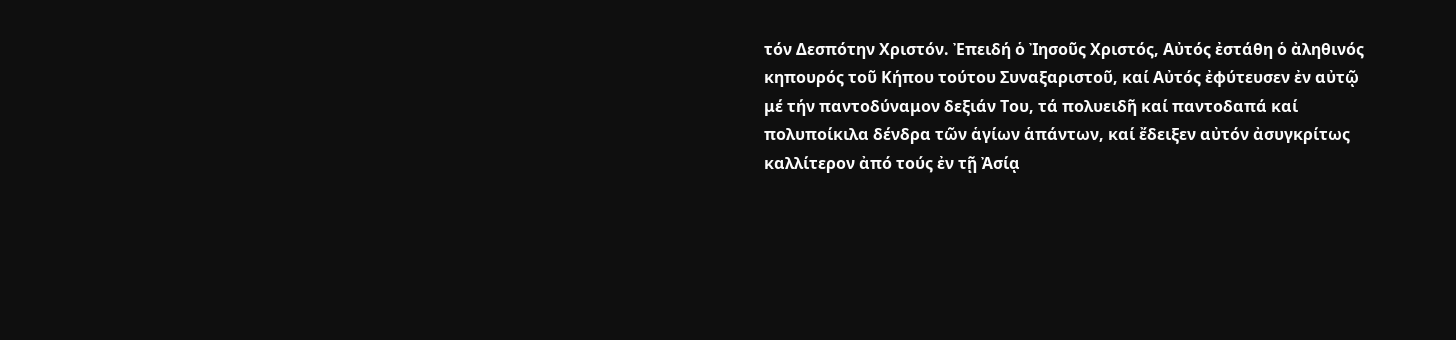τόν Δεσπότην Χριστόν. Ἐπειδή ὁ Ἰησοῦς Χριστός, Αὐτός ἐστάθη ὁ ἀληθινός κηπουρός τοῦ Κήπου τούτου Συναξαριστοῦ, καί Αὐτός ἐφύτευσεν ἐν αὐτῷ μέ τήν παντοδύναμον δεξιάν Του, τά πολυειδῆ καί παντοδαπά καί πολυποίκιλα δένδρα τῶν ἁγίων ἁπάντων, καί ἔδειξεν αὐτόν ἀσυγκρίτως καλλίτερον ἀπό τούς ἐν τῇ Ἀσίᾳ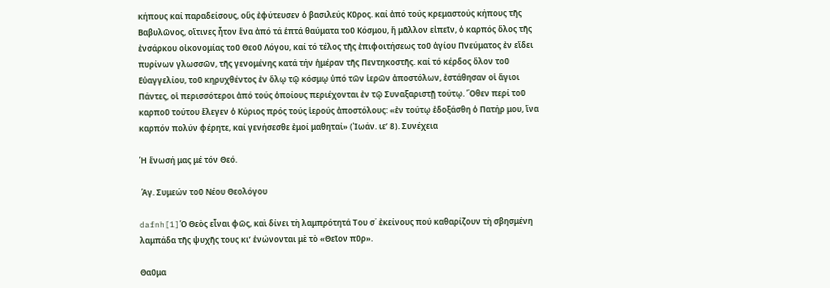κήπους καί παραδείσους, οὕς ἐφύτευσεν ὁ βασιλεύς Κῦρος. καί ἀπό τούς κρεμαστούς κήπους τῆς Βαβυλῶνος, οἵτινες ἦτον ἕνα ἀπό τά ἑπτά θαύματα τοῦ Κόσμου, ἤ μᾶλλον εἰπεῖν, ὁ καρπός ὅλος τῆς ἐνσάρκου οἰκονομίας τοῦ Θεοῦ Λόγου, καί τό τέλος τῆς ἐπιφοιτήσεως τοῦ ἁγίου Πνεύματος ἐν εἴδει πυρίνων γλωσσῶν, τῆς γενομένης κατά τήν ἡμέραν τῆς Πεντηκοστῆς. καί τό κέρδος ὅλον τοῦ Εὐαγγελίου, τοῦ κηρυχθέντος ἐν ὅλῳ τῷ κόσμῳ ὑπό τῶν ἱερῶν ἀποστόλων, ἐστάθησαν οἱ ἅγιοι Πάντες, οἱ περισσότεροι ἀπό τούς ὁποίους περιέχονται ἐν τῷ Συναξαριστῇ τούτῳ. Ὅθεν περί τοῦ καρποῦ τούτου ἔλεγεν ὁ Κύριος πρός τούς ἱερούς ἀποστόλους: «ἐν τούτῳ ἐδοξάσθη ὁ Πατήρ μου, ἵνα καρπόν πολύν φέρητε, καί γενήσεσθε ἐμοί μαθηταί» (Ἰωάν. ιε’ 8). Συνέχεια

Ἡ ἕνωσή μας μέ τόν Θεό.

 Ἁγ. Συμεών τοῦ Νέου Θεολόγου

dafnh[1]Ὁ Θεὸς εἶναι φῶς, καὶ δίνει τὴ λαμπρότητά Του σ΄ ἐκείνους πού καθαρίζουν τὴ σβησμένη λαμπάδα τῆς ψυχῆς τους κι’ ἑνώνονται μὲ τὸ «Θεῖον πῦρ».

Θαῦμα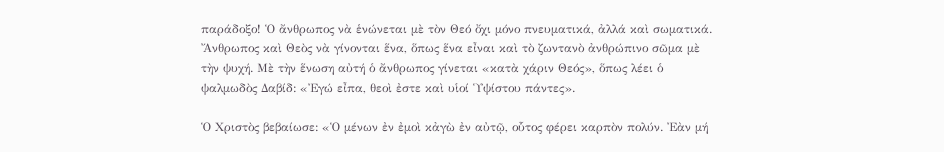παράδοξο! Ὁ ἄνθρωπος νὰ ἑνώνεται μὲ τὸν Θεό ὄχι μόνο πνευματικά, ἀλλά καὶ σωματικά. Ἄνθρωπος καὶ Θεὸς νὰ γίνονται ἕνα, ὅπως ἕνα εἶναι καὶ τὸ ζωντανὸ ἀνθρώπινο σῶμα μὲ τὴν ψυχή. Μὲ τὴν ἕνωση αὐτή ὁ ἄνθρωπος γίνεται «κατὰ χάριν Θεός», ὅπως λέει ὁ ψαλμωδὸς Δαβίδ: «Ἐγώ εἶπα, θεοὶ ἐστε καὶ υἱοί Ὑψίστου πάντες».

Ὁ Χριστὸς βεβαίωσε: «Ὁ μένων ἐν ἐμοὶ κἀγὼ ἐν αὐτῷ, οὗτος φέρει καρπὸν πολύν. Ἐὰν μή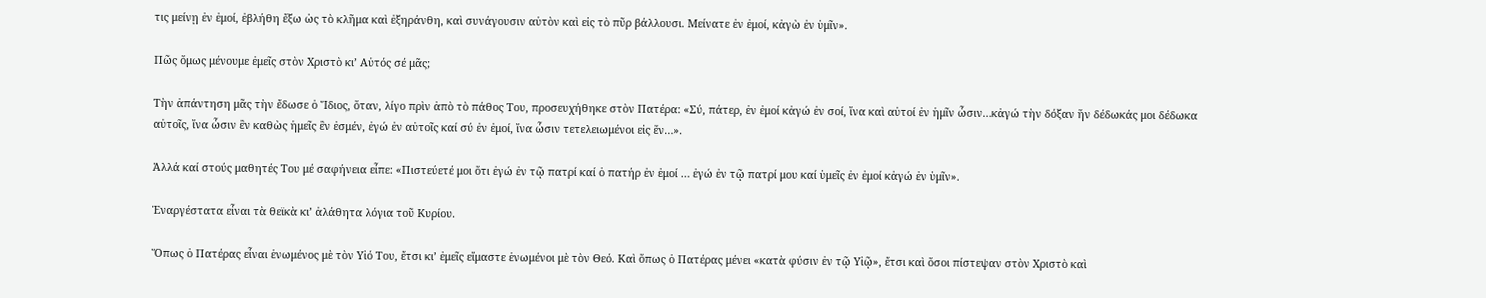τις μείνῃ ἐν ἐμοί, ἐβλήθη ἔξω ὡς τὸ κλῆμα καὶ ἐξηράνθη, καὶ συνάγουσιν αὐτὸν καὶ εἰς τὸ πῦρ βάλλουσι. Μείνατε ἐν ἐμοί, κἀγὼ ἐν ὑμῖν».

Πῶς ὅμως μένουμε ἐμεῖς στὸν Χριστὸ κι’ Αὐτός σέ μᾶς;

Τὴν ἀπάντηση μᾶς τὴν ἔδωσε ὁ Ἴδιος, ὅταν, λίγο πρὶν ἀπὸ τὸ πάθος Του, προσευχήθηκε στὸν Πατέρα: «Σύ, πάτερ, ἐν ἐμοί κἀγώ ἐν σοί, ἵνα καὶ αὐτοί ἐν ἡμῖν ὦσιν…κἀγώ τὴν δόξαν ἥν δέδωκάς μοι δέδωκα αὐτοῖς, ἵνα ὦσιν ἓν καθὼς ἡμεῖς ἓν ἐσμέν, ἐγώ ἐν αὐτοῖς καί σύ ἐν ἐμοί, ἵνα ὦσιν τετελειωμένοι εἰς ἕν…».

Ἀλλά καί στούς μαθητές Του μέ σαφήνεια εἶπε: «Πιστεύετέ μοι ὅτι ἐγώ ἐν τῷ πατρί καί ὁ πατήρ ἐν ἐμοί … ἐγώ ἐν τῷ πατρί μου καί ὑμεῖς ἐν ἐμοί κἀγώ ἐν ὑμῖν».

Ἐναργέστατα εἶναι τὰ θεϊκὰ κι’ ἀλάθητα λόγια τοῦ Κυρίου.

Ὅπως ὁ Πατέρας εἶναι ἑνωμένος μὲ τὸν Υἱό Του, ἔτσι κι’ ἐμεῖς εἴμαστε ἑνωμένοι μὲ τὸν Θεό. Καὶ ὅπως ὁ Πατέρας μένει «κατὰ φύσιν ἐν τῷ Υἱῷ», ἔτσι καὶ ὅσοι πίστεψαν στὸν Χριστὸ καὶ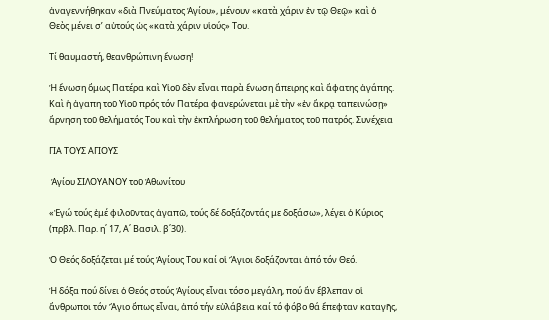ἀναγεννήθηκαν «διὰ Πνεύματος Ἁγίου», μένουν «κατὰ χάριν ἐν τῷ Θεῷ» καὶ ὁ Θεὸς μένει σ’ αὐτούς ὡς «κατὰ χάριν υἱούς» Του.

Τί θαυμαστή, θεανθρώπινη ἕνωση!

Ἡ ἕνωση ὅμως Πατέρα καὶ Υἱοῦ δὲν εἶναι παρὰ ἕνωση ἄπειρης καὶ ἄφατης ἀγάπης. Καὶ ἡ ἀγαπη τοῦ Υἱοῦ πρός τόν Πατέρα φανερώνεται μὲ τὴν «ἐν ἄκρᾳ ταπεινώσῃ» ἄρνηση τοῦ θελήματός Του καὶ τὴν ἐκπλήρωση τοῦ θελήματος τοῦ πατρός. Συνέχεια

ΓΙΑ ΤΟΥΣ ΑΓΙΟΥΣ

 Ἁγίου ΣΙΛΟΥΑΝΟΥ τοῦ Ἀθωνίτου

«Ἐγώ τούς ἐμέ φιλοῦντας ἀγαπῶ, τούς δέ δοξάζοντάς με δοξάσω», λέγει ὁ Κύριος (πρβλ. Παρ. η΄ 17, Α΄ Βασιλ. β΄30).

Ὁ Θεός δοξάζεται μέ τούς Ἁγίους Του καί οἱ Ἅγιοι δοξάζονται ἀπό τόν Θεό.

Ἡ δόξα πού δίνει ὁ Θεός στούς Ἁγίους εἶναι τόσο μεγάλη, πού ἄν ἔβλεπαν οἱ ἄνθρωποι τόν Ἅγιο ὅπως εἶναι, ἀπό τήν εὐλάβεια καί τό φόβο θά ἔπεφταν καταγῆς,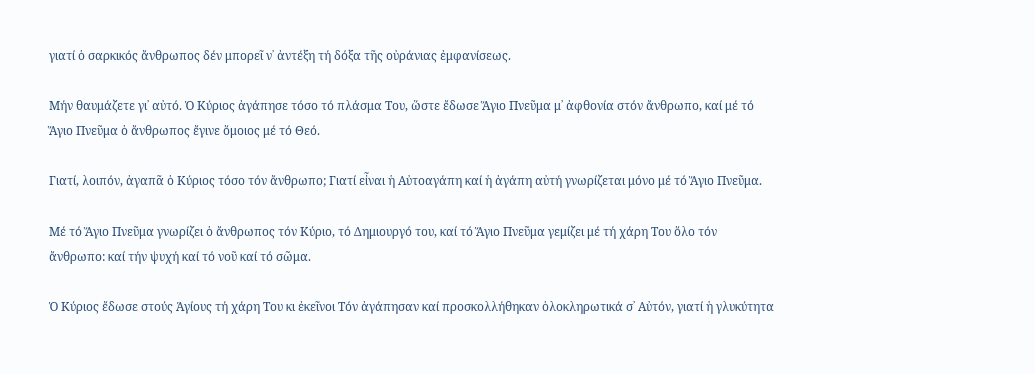γιατί ὁ σαρκικός ἄνθρωπος δέν μπορεῖ ν᾽ ἀντέξη τή δόξα τῆς οὐράνιας ἐμφανίσεως.

Μήν θαυμάζετε γι᾽ αὐτό. Ὁ Κύριος ἀγάπησε τόσο τό πλάσμα Του, ὥστε ἔδωσε Ἅγιο Πνεῦμα μ᾽ ἀφθονία στόν ἄνθρωπο, καί μέ τό Ἅγιο Πνεῦμα ὁ ἄνθρωπος ἔγινε ὅμοιος μέ τό Θεό.

Γιατί, λοιπόν, ἀγαπᾶ ὁ Κύριος τόσο τόν ἄνθρωπο; Γιατί εἶναι ἡ Αὐτοαγάπη καί ἡ ἀγάπη αὐτή γνωρίζεται μόνο μέ τό Ἅγιο Πνεῦμα.

Μέ τό Ἅγιο Πνεῦμα γνωρίζει ὁ ἄνθρωπος τόν Κύριο, τό Δημιουργό του, καί τό Ἅγιο Πνεῦμα γεμίζει μέ τή χάρη Του ὅλο τόν ἄνθρωπο: καί τήν ψυχή καί τό νοῦ καί τό σῶμα.

Ὁ Κύριος ἔδωσε στούς Ἁγίους τή χάρη Του κι ἐκεῖνοι Τόν ἀγάπησαν καί προσκολλήθηκαν ὁλοκληρωτικά σ᾽ Αὐτόν, γιατί ἡ γλυκύτητα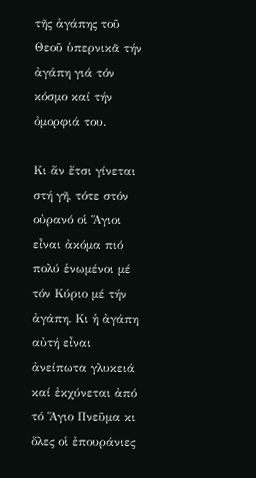τῆς ἀγάπης τοῦ Θεοῦ ὑπερνικᾶ τήν ἀγάπη γιά τόν κόσμο καί τήν ὀμορφιά του.

Κι ἄν ἔτσι γίνεται στή γῆ, τότε στόν οὐρανό οἱ Ἅγιοι εἶναι ἀκόμα πιό πολύ ἑνωμένοι μέ τόν Κύριο μέ τήν ἀγάπη. Κι ἡ ἀγάπη αὐτή εἶναι ἀνείπωτα γλυκειά καί ἐκχύνεται ἀπό τό Ἅγιο Πνεῦμα κι ὅλες οἱ ἐπουράνιες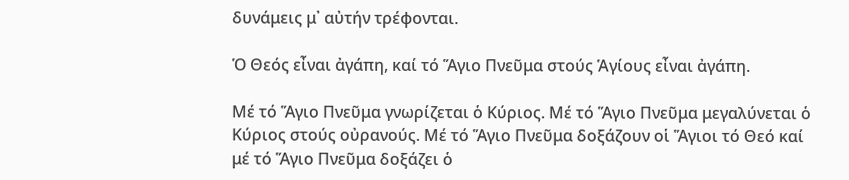δυνάμεις μ᾽ αὐτήν τρέφονται.

Ὁ Θεός εἶναι ἀγάπη, καί τό Ἅγιο Πνεῦμα στούς Ἁγίους εἶναι ἀγάπη.

Μέ τό Ἅγιο Πνεῦμα γνωρίζεται ὁ Κύριος. Μέ τό Ἅγιο Πνεῦμα μεγαλύνεται ὁ Κύριος στούς οὐρανούς. Μέ τό Ἅγιο Πνεῦμα δοξάζουν οἱ Ἅγιοι τό Θεό καί μέ τό Ἅγιο Πνεῦμα δοξάζει ὁ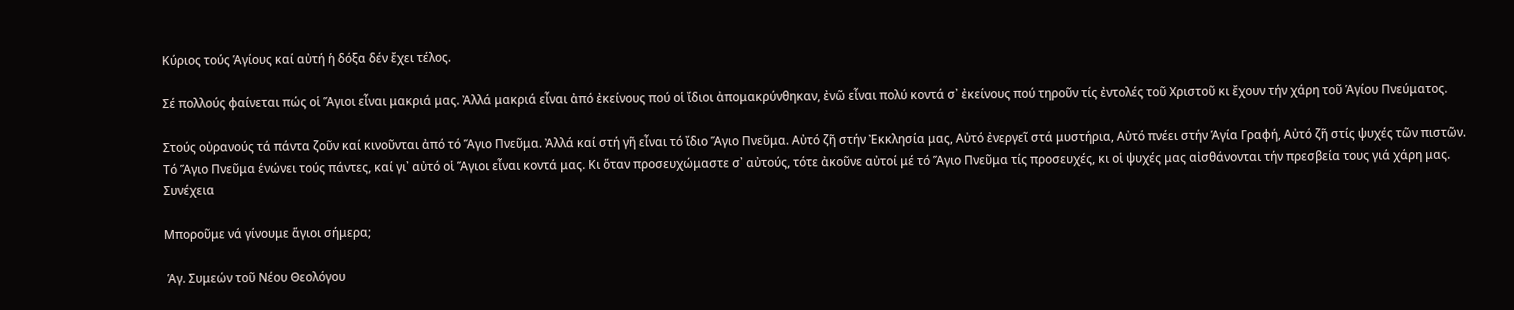Κύριος τούς Ἁγίους καί αὐτή ἡ δόξα δέν ἔχει τέλος.

Σέ πολλούς φαίνεται πώς οἱ Ἅγιοι εἶναι μακριά μας. Ἀλλά μακριά εἶναι ἀπό ἐκείνους πού οἱ ἴδιοι ἀπομακρύνθηκαν, ἐνῶ εἶναι πολύ κοντά σ᾽ ἐκείνους πού τηροῦν τίς ἐντολές τοῦ Χριστοῦ κι ἔχουν τήν χάρη τοῦ Ἁγίου Πνεύματος.

Στούς οὐρανούς τά πάντα ζοῦν καί κινοῦνται ἀπό τό Ἅγιο Πνεῦμα. Ἀλλά καί στή γῆ εἶναι τό ἴδιο Ἅγιο Πνεῦμα. Αὐτό ζῆ στήν Ἐκκλησία μας, Αὐτό ἐνεργεῖ στά μυστήρια, Αὐτό πνέει στήν Ἁγία Γραφή, Αὐτό ζῆ στίς ψυχές τῶν πιστῶν. Τό Ἅγιο Πνεῦμα ἑνώνει τούς πάντες, καί γι᾽ αὐτό οἱ Ἅγιοι εἶναι κοντά μας. Κι ὅταν προσευχώμαστε σ᾽ αὐτούς, τότε ἀκοῦνε αὐτοί μέ τό Ἅγιο Πνεῦμα τίς προσευχές, κι οἱ ψυχές μας αἰσθάνονται τήν πρεσβεία τους γιά χάρη μας. Συνέχεια

Μποροῦμε νά γίνουμε ἅγιοι σήμερα;

 Ἁγ. Συμεών τοῦ Νέου Θεολόγου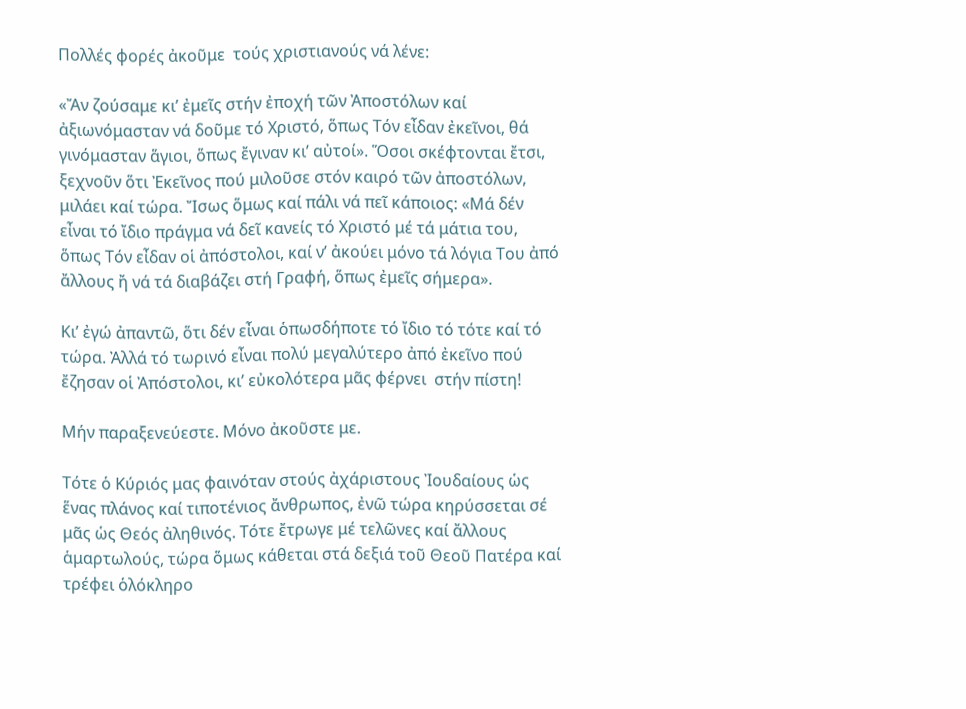Πολλές φορές ἀκοῦμε  τούς χριστιανούς νά λένε:

«Ἄν ζούσαμε κι’ ἐμεῖς στήν ἐποχή τῶν Ἀποστόλων καί ἀξιωνόμασταν νά δοῦμε τό Χριστό, ὅπως Τόν εἶδαν ἐκεῖνοι, θά γινόμασταν ἅγιοι, ὅπως ἔγιναν κι’ αὐτοί». Ὅσοι σκέφτονται ἔτσι, ξεχνοῦν ὅτι Ἐκεῖνος πού μιλοῦσε στόν καιρό τῶν ἀποστόλων, μιλάει καί τώρα. Ἴσως ὅμως καί πάλι νά πεῖ κάποιος: «Μά δέν εἶναι τό ἴδιο πράγμα νά δεῖ κανείς τό Χριστό μέ τά μάτια του, ὅπως Τόν εἶδαν οἱ ἀπόστολοι, καί ν’ ἀκούει μόνο τά λόγια Του ἀπό ἄλλους ἤ νά τά διαβάζει στή Γραφή, ὅπως ἐμεῖς σήμερα».

Κι’ ἐγώ ἀπαντῶ, ὅτι δέν εἶναι ὁπωσδήποτε τό ἴδιο τό τότε καί τό τώρα. Ἀλλά τό τωρινό εἶναι πολύ μεγαλύτερο ἀπό ἐκεῖνο πού ἔζησαν οἱ Ἀπόστολοι, κι’ εὐκολότερα μᾶς φέρνει  στήν πίστη!

Μήν παραξενεύεστε. Μόνο ἀκοῦστε με.

Τότε ὁ Κύριός μας φαινόταν στούς ἀχάριστους Ἰουδαίους ὡς ἕνας πλάνος καί τιποτένιος ἄνθρωπος, ἐνῶ τώρα κηρύσσεται σέ μᾶς ὡς Θεός ἀληθινός. Τότε ἔτρωγε μέ τελῶνες καί ἄλλους ἁμαρτωλούς, τώρα ὅμως κάθεται στά δεξιά τοῦ Θεοῦ Πατέρα καί τρέφει ὁλόκληρο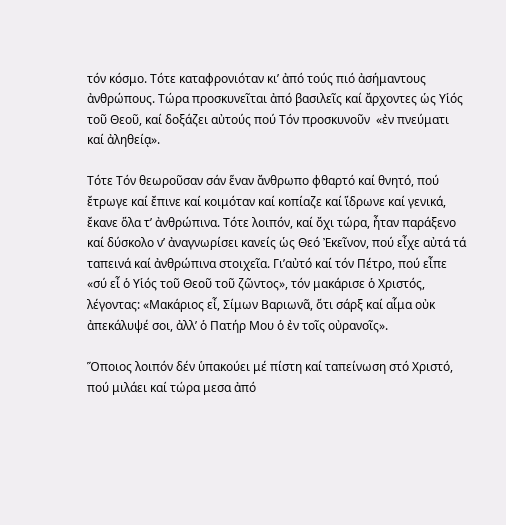τόν κόσμο. Τότε καταφρονιόταν κι’ ἀπό τούς πιό ἀσήμαντους ἀνθρώπους. Τώρα προσκυνεῖται ἀπό βασιλεῖς καί ἄρχοντες ὡς Υἱός τοῦ Θεοῦ, καί δοξάζει αὐτούς πού Τόν προσκυνοῦν  «ἐν πνεύματι καί ἀληθείᾳ».

Τότε Τόν θεωροῦσαν σάν ἕναν ἄνθρωπο φθαρτό καί θνητό, πού ἔτρωγε καί ἔπινε καί κοιμόταν καί κοπίαζε καί ἵδρωνε καί γενικά, ἔκανε ὅλα τ’ ἀνθρώπινα. Τότε λοιπόν, καί ὄχι τώρα, ἦταν παράξενο καί δύσκολο ν’ ἀναγνωρίσει κανείς ὡς Θεό Ἐκεῖνον, πού εἶχε αὐτά τά ταπεινά καί ἀνθρώπινα στοιχεῖα. Γι’αὐτό καί τόν Πέτρο, πού εἶπε «σύ εἶ ὁ Υἱός τοῦ Θεοῦ τοῦ ζῶντος», τόν μακάρισε ὁ Χριστός, λέγοντας: «Μακάριος εἶ, Σίμων Βαριωνᾶ, ὅτι σάρξ καί αἷμα οὐκ ἀπεκάλυψέ σοι, ἀλλ’ ὁ Πατήρ Μου ὁ ἐν τοῖς οὐρανοῖς».

Ὅποιος λοιπόν δέν ὑπακούει μέ πίστη καί ταπείνωση στό Χριστό, πού μιλάει καί τώρα μεσα ἀπό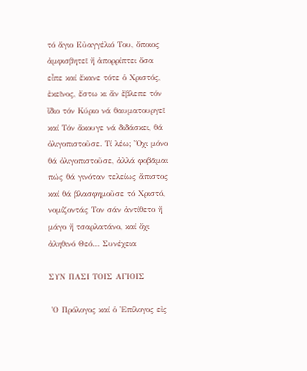τό ἅγιο Εὐαγγέλιό Του, ὅποιος ἀμφισβητεῖ ἤ ἀπορρίπτει ὅσα εἶπε καί ἔκανε τότε ὁ Χριστός, ἐκεῖνος, ἔστω κι ἄν ἔβλεπε τόν ἴδιο τόν Κύριο νά θαυματουργεῖ καί Τόν ἄκουγε νά διδάσκει, θά ὀλιγοπιστοῦσε. Τί λέω; Ὄχι μόνο θά ὀλιγοπιστοῦσε, ἀλλά φοβᾶμαι πώς θά γινόταν τελείως ἄπιστος καί θά βλασφημοῦσε τό Χριστό, νομίζοντάς Τον σάν ἀντίθετο ἤ μάγο ἤ τσαρλατάνο, καί ὄχι ἀληθινό Θεό… Συνέχεια

ΣΥΝ ΠΑΣΙ ΤΟΙΣ ΑΓΙΟΙΣ

 Ὁ Πρόλογος καί ὁ Ἐπίλογος εἰς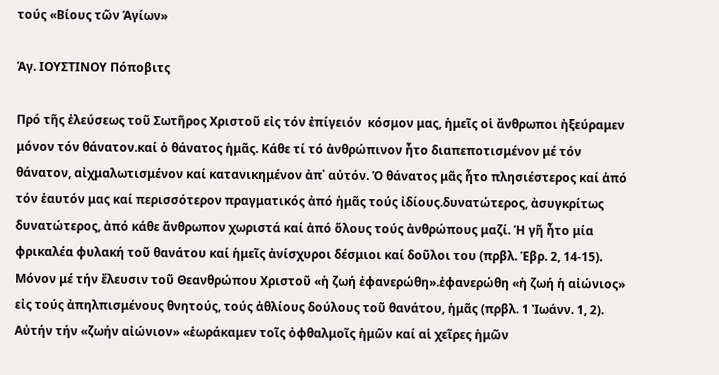τούς «Βίους τῶν Ἁγίων»

Ἁγ. ΙΟΥΣΤΙΝΟΥ Πόποβιτς

Πρό τῆς ἐλεύσεως τοῦ Σωτῆρος Χριστοῦ εἰς τόν ἐπίγειόν  κόσμον μας, ἡμεῖς οἱ ἄνθρωποι ἠξεύραμεν μόνον τόν θάνατον.καί ὁ θάνατος ἡμᾶς. Κάθε τί τό ἀνθρώπινον ἦτο διαπεποτισμένον μέ τόν θάνατον, αἰχμαλωτισμένον καί κατανικημένον ἀπ᾽ αὐτόν. Ὁ θάνατος μᾶς ἦτο πλησιέστερος καί ἀπό τόν ἑαυτόν μας καί περισσότερον πραγματικός ἀπό ἡμᾶς τούς ἰδίους.δυνατώτερος, ἀσυγκρίτως δυνατώτερος, ἀπό κάθε ἄνθρωπον χωριστά καί ἀπό ὅλους τούς ἀνθρώπους μαζί. Ἡ γῆ ἦτο μία φρικαλέα φυλακή τοῦ θανάτου καί ἡμεῖς ἀνίσχυροι δέσμιοι καί δοῦλοι του (πρβλ. Ἑβρ. 2, 14-15). Μόνον μέ τήν ἔλευσιν τοῦ Θεανθρώπου Χριστοῦ «ἡ ζωή ἐφανερώθη».ἐφανερώθη «ἡ ζωή ἡ αἰώνιος» εἰς τούς ἀπηλπισμένους θνητούς, τούς ἀθλίους δούλους τοῦ θανάτου, ἡμᾶς (πρβλ. 1 Ἰωάνν. 1, 2). Αὐτήν τήν «ζωήν αἰώνιον» «ἑωράκαμεν τοῖς ὀφθαλμοῖς ἡμῶν καί αἱ χεῖρες ἡμῶν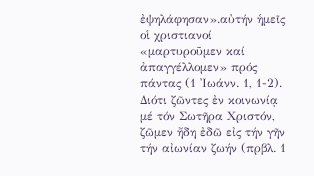ἐψηλάφησαν».αὐτήν ἡμεῖς οἱ χριστιανοί «μαρτυροῦμεν καί ἀπαγγέλλομεν» πρός πάντας (1 Ἰωάνν. 1, 1-2). Διότι ζῶντες ἐν κοινωνίᾳ μέ τόν Σωτῆρα Χριστόν, ζῶμεν ἤδη ἐδῶ εἰς τήν γῆν τήν αἰωνίαν ζωήν (πρβλ. 1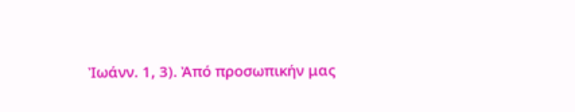Ἰωάνν. 1, 3). Ἀπό προσωπικήν μας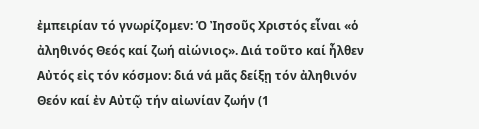ἐμπειρίαν τό γνωρίζομεν: Ὁ Ἰησοῦς Χριστός εἶναι «ὁ ἀληθινός Θεός καί ζωή αἰώνιος». Διά τοῦτο καί ἦλθεν Αὐτός εἰς τόν κόσμον: διά νά μᾶς δείξῃ τόν ἀληθινόν Θεόν καί ἐν Αὐτῷ τήν αἰωνίαν ζωήν (1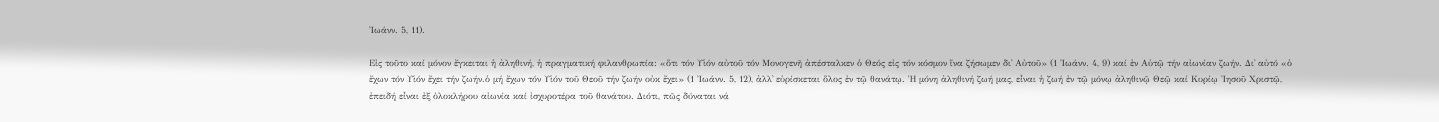Ἰωάνν. 5, 11).

Εἰς τοῦτο καί μόνον ἔγκειται ἡ ἀληθινή, ἡ πραγματική φιλανθρωπία: «ὅτι τόν Υἱόν αὐτοῦ τόν Μονογενῆ ἀπέσταλκεν ὁ Θεός εἰς τόν κόσμον ἵνα ζήσωμεν δι᾽ Αὐτοῦ» (1 Ἰωάνν. 4, 9) καί ἐν Αὐτῷ τήν αἰωνίαν ζωήν. Δι᾽ αὐτό «ὁ ἔχων τόν Υἱόν ἔχει τήν ζωήν.ὁ μή ἔχων τόν Υἱόν τοῦ Θεοῦ τήν ζωήν οὐκ ἔχει» (1 Ἰωάνν. 5, 12), ἀλλ᾽ εὑρίσκεται ὅλος ἐν τῷ θανάτῳ. Ἡ μόνη ἀληθινή ζωή μας, εἶναι ἡ ζωή ἐν τῷ μόνῳ ἀληθινῷ Θεῷ καί Κυρίῳ Ἰησοῦ Χριστῷ, ἐπειδή εἶναι ἐξ ὁλοκλήρου αἰωνία καί ἰσχυροτέρα τοῦ θανάτου. Διότι, πῶς δύναται νά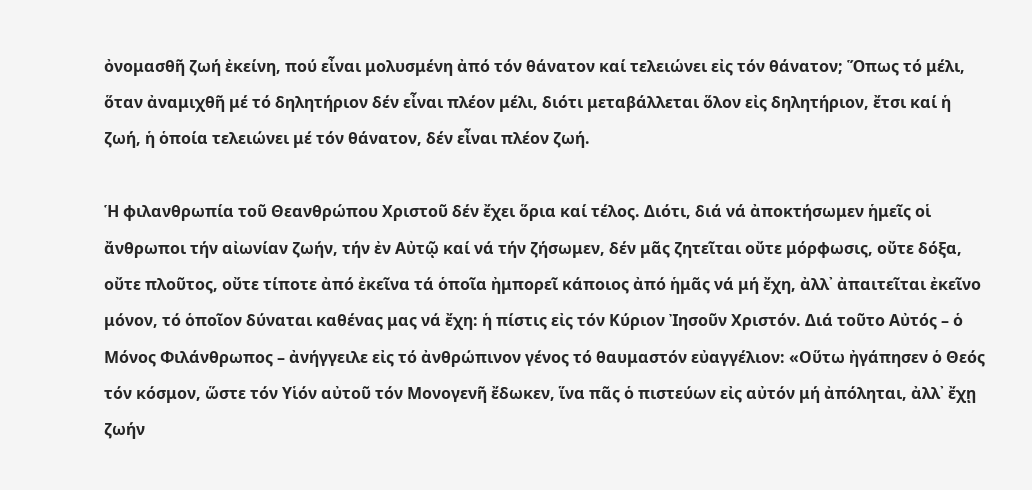ὀνομασθῆ ζωή ἐκείνη, πού εἶναι μολυσμένη ἀπό τόν θάνατον καί τελειώνει εἰς τόν θάνατον; Ὅπως τό μέλι, ὅταν ἀναμιχθῆ μέ τό δηλητήριον δέν εἶναι πλέον μέλι, διότι μεταβάλλεται ὅλον εἰς δηλητήριον, ἔτσι καί ἡ ζωή, ἡ ὁποία τελειώνει μέ τόν θάνατον, δέν εἶναι πλέον ζωή.

Ἡ φιλανθρωπία τοῦ Θεανθρώπου Χριστοῦ δέν ἔχει ὅρια καί τέλος. Διότι, διά νά ἀποκτήσωμεν ἡμεῖς οἱ ἄνθρωποι τήν αἰωνίαν ζωήν, τήν ἐν Αὐτῷ καί νά τήν ζήσωμεν, δέν μᾶς ζητεῖται οὔτε μόρφωσις, οὔτε δόξα, οὔτε πλοῦτος, οὔτε τίποτε ἀπό ἐκεῖνα τά ὁποῖα ἠμπορεῖ κάποιος ἀπό ἡμᾶς νά μή ἔχη, ἀλλ᾽ ἀπαιτεῖται ἐκεῖνο μόνον, τό ὁποῖον δύναται καθένας μας νά ἔχη: ἡ πίστις εἰς τόν Κύριον Ἰησοῦν Χριστόν. Διά τοῦτο Αὐτός – ὁ Μόνος Φιλάνθρωπος – ἀνήγγειλε εἰς τό ἀνθρώπινον γένος τό θαυμαστόν εὐαγγέλιον: «Οὕτω ἠγάπησεν ὁ Θεός τόν κόσμον, ὥστε τόν Υἱόν αὐτοῦ τόν Μονογενῆ ἔδωκεν, ἵνα πᾶς ὁ πιστεύων εἰς αὐτόν μή ἀπόληται, ἀλλ᾽ ἔχῃ ζωήν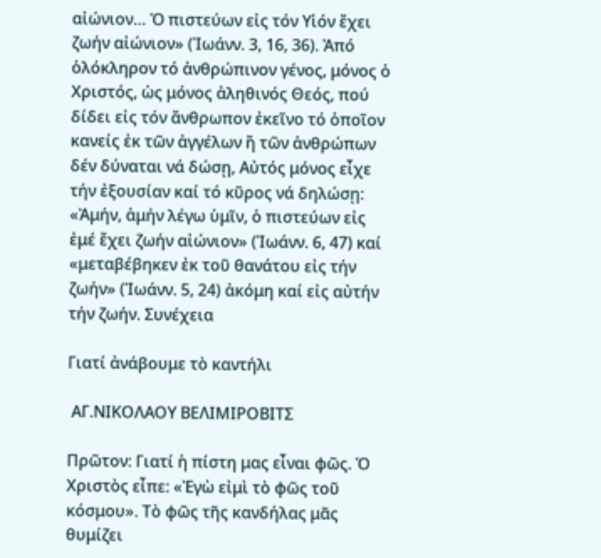αἰώνιον… Ὁ πιστεύων εἰς τόν Υἱόν ἔχει ζωήν αἰώνιον» (Ἰωάνν. 3, 16, 36). Ἀπό ὁλόκληρον τό ἀνθρώπινον γένος, μόνος ὁ Χριστός, ὡς μόνος ἀληθινός Θεός, πού δίδει εἰς τόν ἄνθρωπον ἐκεῖνο τό ὁποῖον κανείς ἐκ τῶν ἀγγέλων ἤ τῶν ἀνθρώπων δέν δύναται νά δώσῃ, Αὐτός μόνος εἶχε τήν ἐξουσίαν καί τό κῦρος νά δηλώσῃ: «Ἀμήν, ἀμήν λέγω ὑμῖν, ὁ πιστεύων εἰς ἐμέ ἔχει ζωήν αἰώνιον» (Ἰωάνν. 6, 47) καί «μεταβέβηκεν ἐκ τοῦ θανάτου εἰς τήν ζωήν» (Ἰωάνν. 5, 24) ἀκόμη καί εἰς αὐτήν τήν ζωήν. Συνέχεια

Γιατί ἀνάβουμε τὸ καντήλι

 ΑΓ.ΝΙΚΟΛΑΟΥ ΒΕΛΙΜΙΡΟΒΙΤΣ

Πρῶτον: Γιατί ἡ πίστη μας εἶναι φῶς. Ὁ Χριστὸς εἶπε: «Ἐγὼ εἰμὶ τὸ φῶς τοῦ κόσμου». Τὸ φῶς τῆς κανδήλας μᾶς θυμίζει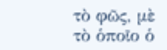τὸ φῶς, μὲ τὸ ὁποῖο ὁ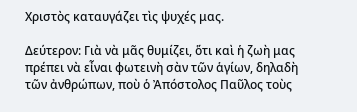Χριστὸς καταυγάζει τὶς ψυχές μας.

Δεύτερον: Γιὰ νὰ μᾶς θυμίζει, ὅτι καὶ ἡ ζωὴ μας πρέπει νὰ εἶναι φωτεινὴ σὰν τῶν ἁγίων, δηλαδὴ τῶν ἀνθρώπων, ποὺ ὁ Ἀπόστολος Παῦλος τοὺς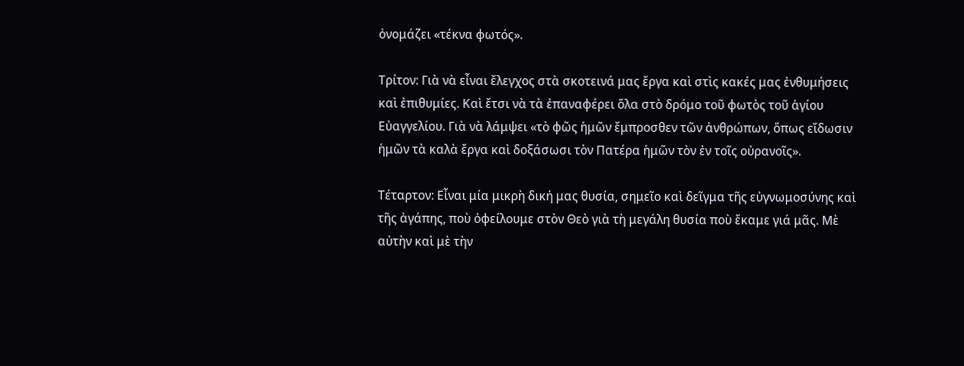ὀνομάζει «τέκνα φωτός».

Τρίτον: Γιὰ νὰ εἶναι ἔλεγχος στὰ σκοτεινά μας ἔργα καὶ στὶς κακές μας ἐνθυμήσεις καὶ ἐπιθυμίες. Καὶ ἔτσι νὰ τὰ ἐπαναφέρει ὅλα στὸ δρόμο τοῦ φωτὸς τοῦ ἁγίου Εὐαγγελίου. Γιὰ νὰ λάμψει «τὸ φῶς ἡμῶν ἔμπροσθεν τῶν ἀνθρώπων, ὅπως εἴδωσιν ἡμῶν τὰ καλὰ ἔργα καὶ δοξάσωσι τὸν Πατέρα ἡμῶν τὸν ἐν τοῖς οὐρανοῖς».

Τέταρτον: Εἶναι μία μικρὴ δική μας θυσία, σημεῖο καὶ δεῖγμα τῆς εὐγνωμοσύνης καὶ τῆς ἀγάπης, ποὺ ὀφείλουμε στὸν Θεὸ γιὰ τὴ μεγάλη θυσία ποὺ ἔκαμε γιά μᾶς. Μὲ αὐτὴν καὶ μὲ τὴν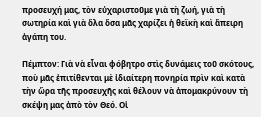προσευχή μας, τὸν εὐχαριστοῦμε γιὰ τὴ ζωή, γιὰ τὴ σωτηρία καὶ γιὰ ὅλα ὅσα μᾶς χαρίζει ἡ θεϊκὴ καὶ ἄπειρη ἀγάπη του.

Πέμπτον: Γιὰ νὰ εἶναι φόβητρο στὶς δυνάμεις τοῦ σκότους, ποὺ μᾶς ἐπιτίθενται μὲ ἰδιαίτερη πονηρία πρὶν καὶ κατὰ τὴν ὥρα τῆς προσευχῆς καὶ θέλουν νὰ ἀπομακρύνουν τὴ σκέψη μας ἀπὸ τὸν Θεό. Οἱ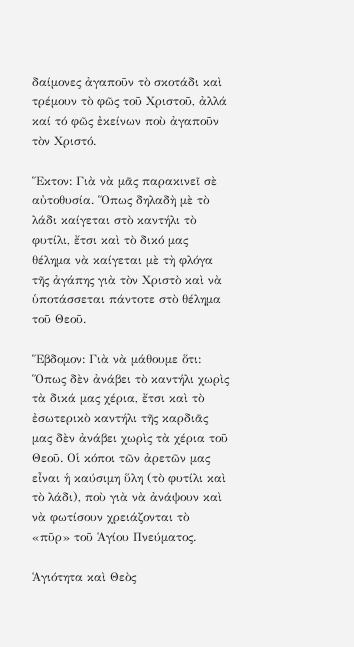δαίμονες ἀγαποῦν τὸ σκοτάδι καὶ τρέμουν τὸ φῶς τοῦ Χριστοῦ, ἀλλά καί τό φῶς ἐκείνων ποὺ ἀγαποῦν τὸν Χριστό.

Ἕκτον: Γιὰ νὰ μᾶς παρακινεῖ σὲ αὐτοθυσία. Ὅπως δηλαδὴ μὲ τὸ λάδι καίγεται στὸ καντήλι τὸ φυτίλι, ἔτσι καὶ τὸ δικό μας θέλημα νὰ καίγεται μὲ τὴ φλόγα τῆς ἀγάπης γιὰ τὸν Χριστὸ καὶ νὰ ὑποτάσσεται πάντοτε στὸ θέλημα τοῦ Θεοῦ.

Ἕβδομον: Γιὰ νὰ μάθουμε ὅτι: Ὅπως δὲν ἀνάβει τὸ καντήλι χωρὶς τὰ δικά μας χέρια, ἔτσι καὶ τὸ ἐσωτερικὸ καντήλι τῆς καρδιᾶς μας δὲν ἀνάβει χωρὶς τὰ χέρια τοῦ Θεοῦ. Οἱ κόποι τῶν ἀρετῶν μας εἶναι ἡ καύσιμη ὕλη (τὸ φυτίλι καὶ τὸ λάδι), ποὺ γιὰ νὰ ἀνάψουν καὶ νὰ φωτίσουν χρειάζονται τὸ «πῦρ» τοῦ Ἁγίου Πνεύματος.

Ἁγιότητα καὶ Θεὸς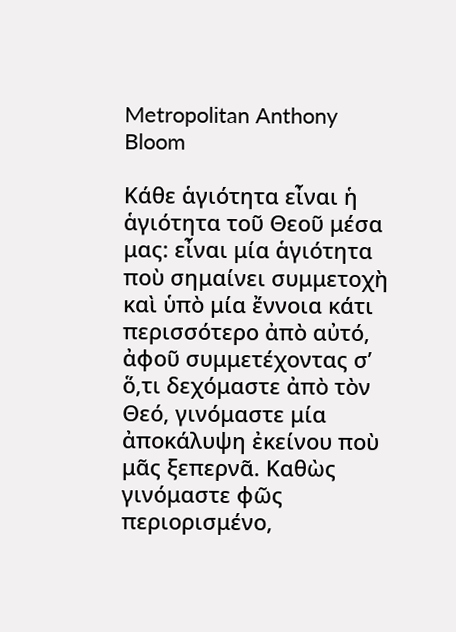Metropolitan Anthony Bloom

Κάθε ἁγιότητα εἶναι ἡ ἁγιότητα τοῦ Θεοῦ μέσα μας: εἶναι μία ἁγιότητα ποὺ σημαίνει συμμετοχὴ καὶ ὑπὸ μία ἔννοια κάτι περισσότερο ἀπὸ αὐτό, ἀφοῦ συμμετέχοντας σ’ ὅ,τι δεχόμαστε ἀπὸ τὸν Θεό, γινόμαστε μία ἀποκάλυψη ἐκείνου ποὺ μᾶς ξεπερνᾶ. Καθὼς γινόμαστε φῶς περιορισμένο,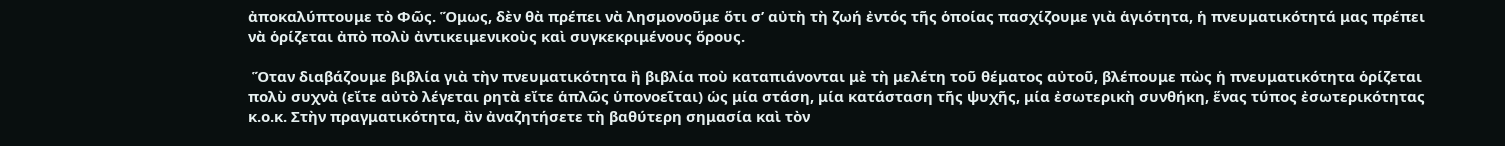ἀποκαλύπτουμε τὸ Φῶς. Ὅμως, δὲν θὰ πρέπει νὰ λησμονοῦμε ὅτι σ’ αὐτὴ τὴ ζωή ἐντός τῆς ὁποίας πασχίζουμε γιὰ ἁγιότητα, ἡ πνευματικότητά μας πρέπει νὰ ὁρίζεται ἀπὸ πολὺ ἀντικειμενικοὺς καὶ συγκεκριμένους ὅρους.

 Ὅταν διαβάζουμε βιβλία γιὰ τὴν πνευματικότητα ἢ βιβλία ποὺ καταπιάνονται μὲ τὴ μελέτη τοῦ θέματος αὐτοῦ, βλέπουμε πὼς ἡ πνευματικότητα ὁρίζεται πολὺ συχνὰ (εἴτε αὐτὸ λέγεται ρητὰ εἴτε ἁπλῶς ὑπονοεῖται) ὡς μία στάση, μία κατάσταση τῆς ψυχῆς, μία ἐσωτερικὴ συνθήκη, ἕνας τύπος ἐσωτερικότητας κ.ο.κ. Στὴν πραγματικότητα, ἂν ἀναζητήσετε τὴ βαθύτερη σημασία καὶ τὸν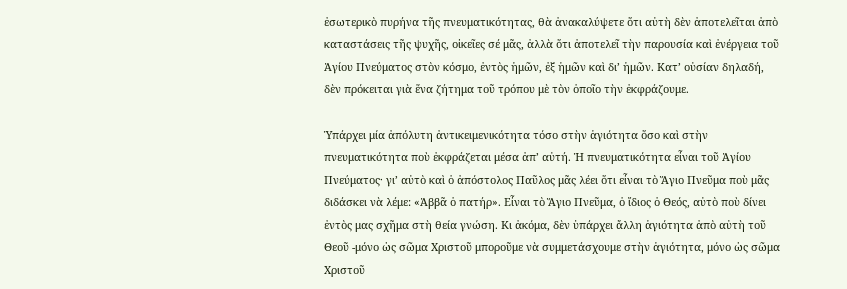ἐσωτερικὸ πυρήνα τῆς πνευματικότητας, θὰ ἀνακαλύψετε ὅτι αὐτὴ δὲν ἀποτελεῖται ἀπὸ καταστάσεις τῆς ψυχῆς, οἰκεῖες σέ μᾶς, ἀλλὰ ὅτι ἀποτελεῖ τὴν παρουσία καὶ ἐνέργεια τοῦ Ἁγίου Πνεύματος στὸν κόσμο, ἐντὸς ἡμῶν, ἐξ ἡμῶν καὶ δι’ ἡμῶν. Κατ’ οὐσίαν δηλαδή, δὲν πρόκειται γιὰ ἕνα ζήτημα τοῦ τρόπου μὲ τὸν ὁποῖο τὴν ἐκφράζουμε.

Ὑπάρχει μία ἀπόλυτη ἀντικειμενικότητα τόσο στὴν ἁγιότητα ὅσο καὶ στὴν πνευματικότητα ποὺ ἐκφράζεται μέσα ἀπ’ αὐτή. Ἡ πνευματικότητα εἶναι τοῦ Ἁγίου Πνεύματος· γι’ αὐτὸ καὶ ὁ ἀπόστολος Παῦλος μᾶς λέει ὅτι εἶναι τὸ Ἅγιο Πνεῦμα ποὺ μᾶς διδάσκει νὰ λέμε: «Ἀββᾶ ὁ πατήρ». Εἶναι τὸ Ἅγιο Πνεῦμα, ὁ ἴδιος ὁ Θεός, αὐτὸ ποὺ δίνει ἐντὸς μας σχῆμα στὴ θεία γνώση. Κι ἀκόμα, δὲν ὑπάρχει ἄλλη ἁγιότητα ἀπὸ αὐτὴ τοῦ Θεοῦ -μόνο ὡς σῶμα Χριστοῦ μποροῦμε νὰ συμμετάσχουμε στὴν ἁγιότητα, μόνο ὡς σῶμα Χριστοῦ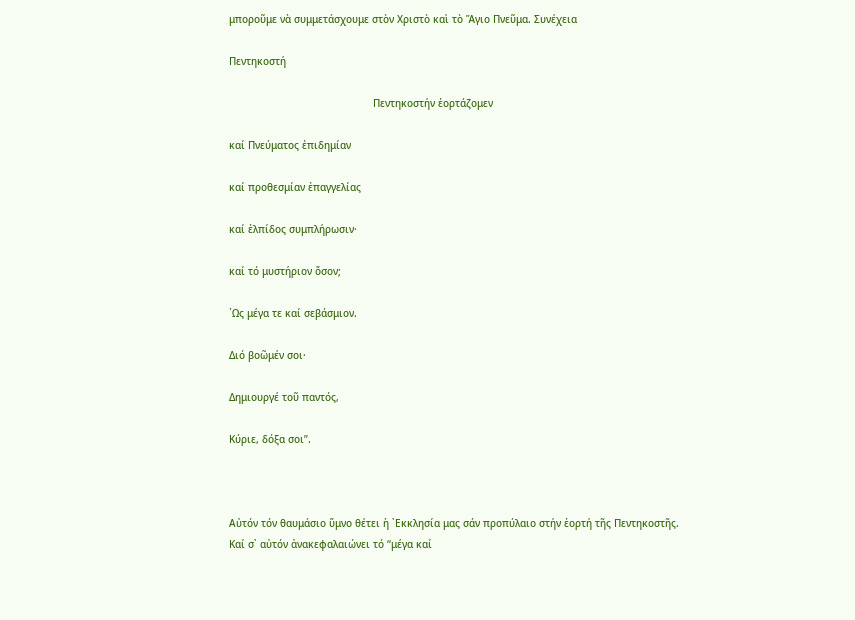μποροῦμε νὰ συμμετάσχουμε στὸν Χριστὸ καὶ τὸ Ἅγιο Πνεῦμα. Συνέχεια

Πεντηκοστή

                                                Πεντηκοστήν ἑορτάζομεν

καί Πνεύματος ἐπιδημίαν

καί προθεσμίαν ἐπαγγελίας

καί ἐλπίδος συμπλήρωσιν·

καί τό μυστήριον ὅσον;

῾Ως μέγα τε καί σεβάσμιον.

Διό βοῶμέν σοι·

Δημιουργέ τοῦ παντός,

Κύριε, δόξα σοι”.



Αὐτόν τόν θαυμάσιο ὕμνο θέτει ἡ ᾿Εκκλησία μας σάν προπύλαιο στήν ἑορτή τῆς Πεντηκοστῆς. Καί σ᾿ αὐτόν ἀνακεφαλαιώνει τό “μέγα καί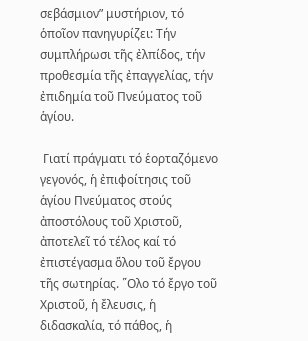σεβάσμιον” μυστήριον, τό ὁποῖον πανηγυρίζει: Τήν συμπλήρωσι τῆς ἐλπίδος, τήν προθεσμία τῆς ἐπαγγελίας, τήν ἐπιδημία τοῦ Πνεύματος τοῦ ἁγίου.

 Γιατί πράγματι τό ἑορταζόμενο γεγονός, ἡ ἐπιφοίτησις τοῦ ἁγίου Πνεύματος στούς ἀποστόλους τοῦ Χριστοῦ, ἀποτελεῖ τό τέλος καί τό ἐπιστέγασμα ὅλου τοῦ ἔργου τῆς σωτηρίας. ῞Ολο τό ἔργο τοῦ Χριστοῦ, ἡ ἔλευσις, ἡ διδασκαλία, τό πάθος, ἡ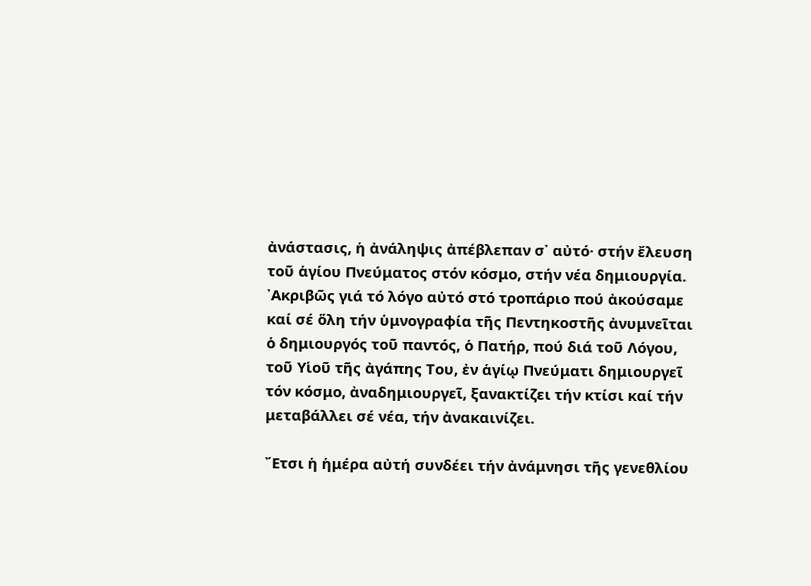ἀνάστασις, ἡ ἀνάληψις ἀπέβλεπαν σ᾿ αὐτό· στήν ἔλευση τοῦ ἁγίου Πνεύματος στόν κόσμο, στήν νέα δημιουργία. ᾿Ακριβῶς γιά τό λόγο αὐτό στό τροπάριο πού ἀκούσαμε καί σέ ὅλη τήν ὑμνογραφία τῆς Πεντηκοστῆς ἀνυμνεῖται ὁ δημιουργός τοῦ παντός, ὁ Πατήρ, πού διά τοῦ Λόγου, τοῦ Υἱοῦ τῆς ἀγάπης Του, ἐν ἁγίῳ Πνεύματι δημιουργεῖ τόν κόσμο, ἀναδημιουργεῖ, ξανακτίζει τήν κτίσι καί τήν μεταβάλλει σέ νέα, τήν ἀνακαινίζει.

῎Ετσι ἡ ἡμέρα αὐτή συνδέει τήν ἀνάμνησι τῆς γενεθλίου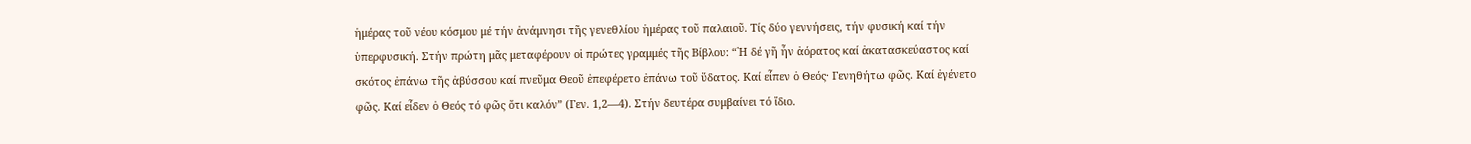ἡμέρας τοῦ νέου κόσμου μέ τήν ἀνάμνησι τῆς γενεθλίου ἡμέρας τοῦ παλαιοῦ. Τίς δύο γεννήσεις, τήν φυσική καί τήν ὑπερφυσική. Στήν πρώτη μᾶς μεταφέρουν οἱ πρώτες γραμμές τῆς Βίβλου: “῾Η δέ γῆ ἦν ἀόρατος καί ἀκατασκεύαστος καί σκότος ἐπάνω τῆς ἀβύσσου καί πνεῦμα Θεοῦ ἐπεφέρετο ἐπάνω τοῦ ὕδατος. Καί εἶπεν ὁ Θεός· Γενηθήτω φῶς. Καί ἐγένετο φῶς. Καί εἶδεν ὁ Θεός τό φῶς ὅτι καλόν” (Γεν. 1,2—4). Στήν δευτέρα συμβαίνει τό ἴδιο.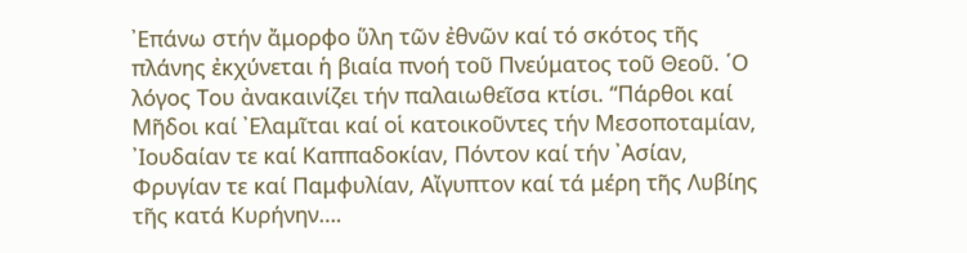᾿Επάνω στήν ἄμορφο ὕλη τῶν ἐθνῶν καί τό σκότος τῆς πλάνης ἐκχύνεται ἡ βιαία πνοή τοῦ Πνεύματος τοῦ Θεοῦ. ῾Ο λόγος Του ἀνακαινίζει τήν παλαιωθεῖσα κτίσι. “Πάρθοι καί Μῆδοι καί ᾿Ελαμῖται καί οἱ κατοικοῦντες τήν Μεσοποταμίαν, ᾿Ιουδαίαν τε καί Καππαδοκίαν, Πόντον καί τήν ᾿Ασίαν, Φρυγίαν τε καί Παμφυλίαν, Αἴγυπτον καί τά μέρη τῆς Λυβίης τῆς κατά Κυρήνην….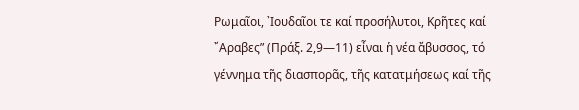Ρωμαῖοι, ᾿Ιουδαῖοι τε καί προσήλυτοι, Κρῆτες καί ῎Αραβες” (Πράξ. 2,9—11) εἶναι ἡ νέα ἄβυσσος, τό γέννημα τῆς διασπορᾶς, τῆς κατατμήσεως καί τῆς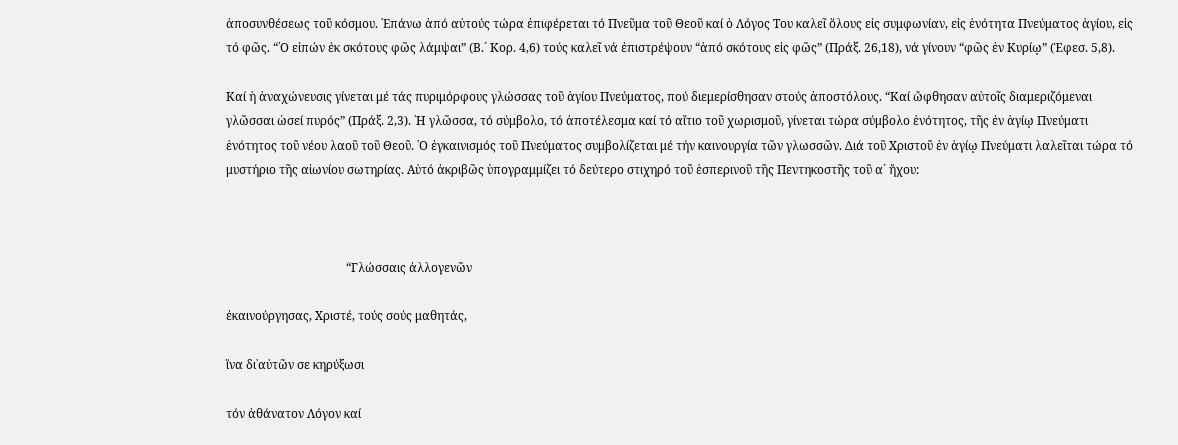ἀποσυνθέσεως τοῦ κόσμου. ᾿Επάνω ἀπό αὐτούς τώρα ἐπιφέρεται τό Πνεῦμα τοῦ Θεοῦ καί ὁ Λόγος Του καλεῖ ὅλους εἰς συμφωνίαν, εἰς ἑνότητα Πνεύματος ἁγίου, εἰς τό φῶς. “῾Ο εἰπών ἐκ σκότους φῶς λάμψαι” (Β.´ Κορ. 4,6) τούς καλεῖ νά ἐπιστρέψουν “ἀπό σκότους εἰς φῶς” (Πράξ. 26,18), νά γίνουν “φῶς ἐν Κυρίῳ” (Ἐφεσ. 5,8).

Καί ἡ ἀναχώνευσις γίνεται μέ τάς πυριμόρφους γλώσσας τοῦ ἁγίου Πνεύματος, πού διεμερίσθησαν στούς ἀποστόλους. “Καί ὤφθησαν αὐτοῖς διαμεριζόμεναι γλῶσσαι ὡσεί πυρός” (Πράξ. 2,3). ῾Η γλῶσσα, τό σύμβολο, τό ἀποτέλεσμα καί τό αἴτιο τοῦ χωρισμοῦ, γίνεται τώρα σύμβολο ἑνότητος, τῆς ἐν ἁγίῳ Πνεύματι ἑνότητος τοῦ νέου λαοῦ τοῦ Θεοῦ. ῾Ο ἐγκαινισμός τοῦ Πνεύματος συμβολίζεται μέ τήν καινουργία τῶν γλωσσῶν. Διά τοῦ Χριστοῦ ἐν ἁγίῳ Πνεύματι λαλεῖται τώρα τό μυστήριο τῆς αἰωνίου σωτηρίας. Αὐτό ἀκριβῶς ὑπογραμμίζει τό δεύτερο στιχηρό τοῦ ἑσπερινοῦ τῆς Πεντηκοστῆς τοῦ α´ ἤχου:



                                        “Γλώσσαις ἀλλογενῶν

ἐκαινούργησας, Χριστέ, τούς σούς μαθητάς,

ἵνα δι᾿αὐτῶν σε κηρύξωσι

τόν ἀθάνατον Λόγον καί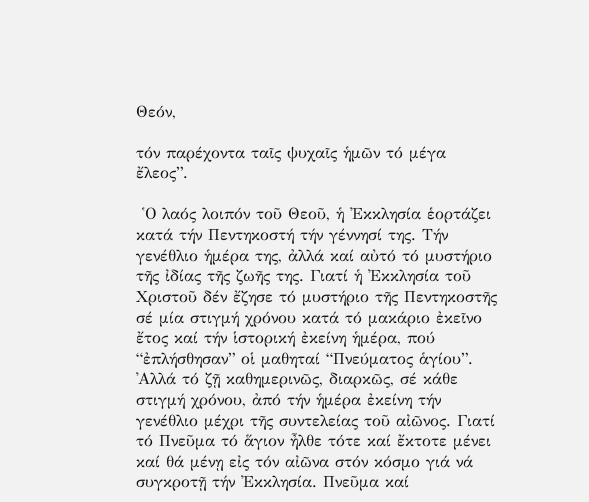Θεόν,

τόν παρέχοντα ταῖς ψυχαῖς ἡμῶν τό μέγα ἔλεος”.

 ῾Ο λαός λοιπόν τοῦ Θεοῦ, ἡ ᾿Εκκλησία ἑορτάζει κατά τήν Πεντηκοστή τήν γέννησί της. Τήν γενέθλιο ἡμέρα της, ἀλλά καί αὐτό τό μυστήριο τῆς ἰδίας τῆς ζωῆς της. Γιατί ἡ ᾿Εκκλησία τοῦ Χριστοῦ δέν ἔζησε τό μυστήριο τῆς Πεντηκοστῆς σέ μία στιγμή χρόνου κατά τό μακάριο ἐκεῖνο ἔτος καί τήν ἱστορική ἐκείνη ἡμέρα, πού “ἐπλήσθησαν” οἱ μαθηταί “Πνεύματος ἁγίου”. ᾿Αλλά τό ζῇ καθημερινῶς, διαρκῶς, σέ κάθε στιγμή χρόνου, ἀπό τήν ἡμέρα ἐκείνη τήν γενέθλιο μέχρι τῆς συντελείας τοῦ αἰῶνος. Γιατί τό Πνεῦμα τό ἅγιον ἦλθε τότε καί ἔκτοτε μένει καί θά μένῃ εἰς τόν αἰῶνα στόν κόσμο γιά νά συγκροτῇ τήν ᾿Εκκλησία. Πνεῦμα καί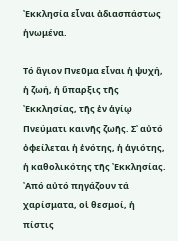᾿Εκκλησία εἶναι ἀδιασπάστως ἡνωμένα.

Τό ἅγιον Πνεῦμα εἶναι ἡ ψυχή, ἡ ζωή, ἡ ὕπαρξις τῆς ᾿Εκκλησίας, τῆς ἐν ἁγίῳ Πνεύματι καινῆς ζωῆς. Σ᾿ αὐτό ὀφείλεται ἡ ἑνότης, ἡ ἁγιότης, ἡ καθολικότης τῆς ᾿Εκκλησίας. ᾿Από αὐτό πηγάζουν τά χαρίσματα, οἱ θεσμοί, ἡ πίστις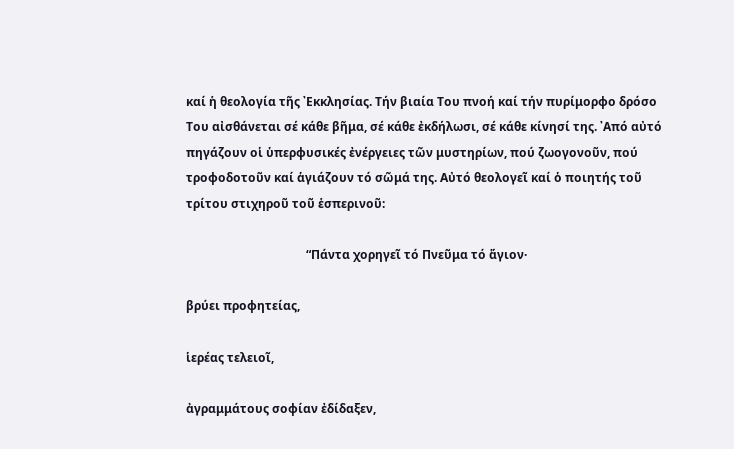καί ἡ θεολογία τῆς ᾿Εκκλησίας. Τήν βιαία Του πνοή καί τήν πυρίμορφο δρόσο Του αἰσθάνεται σέ κάθε βῆμα, σέ κάθε ἐκδήλωσι, σέ κάθε κίνησί της. ᾿Από αὐτό πηγάζουν οἱ ὑπερφυσικές ἐνέργειες τῶν μυστηρίων, πού ζωογονοῦν, πού τροφοδοτοῦν καί ἁγιάζουν τό σῶμά της. Αὐτό θεολογεῖ καί ὁ ποιητής τοῦ τρίτου στιχηροῦ τοῦ ἑσπερινοῦ:

                                        “Πάντα χορηγεῖ τό Πνεῦμα τό ἅγιον·

βρύει προφητείας,

ἱερέας τελειοῖ,

ἀγραμμάτους σοφίαν ἐδίδαξεν,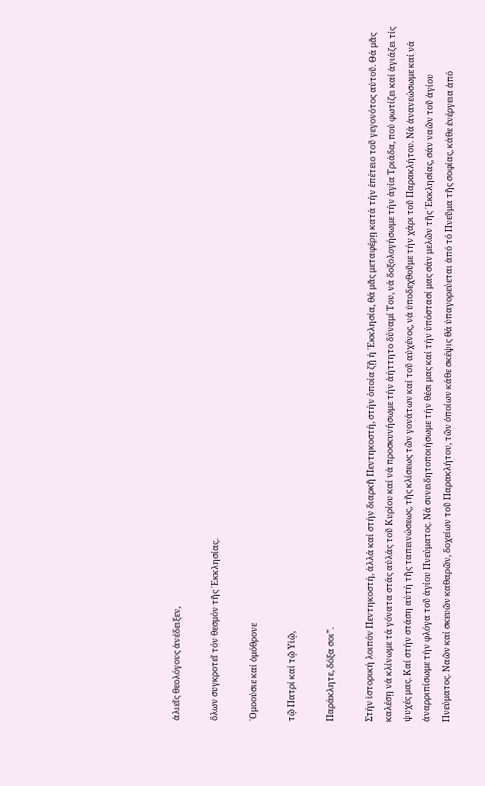ἁλιεῖς θεολόγους ἀνέδειξεν,

ὅλων συγκροτεῖ τόν θεσμόν τῆς ᾿Εκκλησίας.

῾Ομοούσιε καί ὁμόθρονε

τῷ Πατρί καί τῷ Υἱῷ,

Παράκλητε, δόξα σοι”.

Στήν ἱστορική λοιπόν Πεντηκοστή, ἀλλά καί στήν διαρκῆ Πεντηκοστή, στήν ὁποία ζῇ ἡ ᾿Εκκλησία, θά μᾶς μεταφέρῃ κατά τήν ἐπέτειο τοῦ γεγονότος αὐτοῦ. Θά μᾶς καλέσῃ νά κλίνωμε τά γόνατα στάς αὐλάς τοῦ Κυρίου καί νά προσκυνήσωμε τήν ἀήττητο δύναμί Του, νά δοξολογήσωμε τήν ἁγία Τριάδα, πού φωτίζει καί ἁγιάζει τίς ψυχές μας. Καί στήν στάση αὐτή τῆς ταπεινώσεως, τῆς κλίσεως τῶν γονάτων καί τοῦ αὐχένος, νά ὑποδεχθοῦμε τήν χάρι τοῦ Παρακλήτου. Νά ἀνανεώσωμε καί νά ἀναρριπίσωμε τήν φλόγα τοῦ ἁγίου Πνεύματος. Νά συνειδητοποιήσωμε τήν θέσι μας καί τήν ὑπόστασί μας σάν μελῶν τῆς ᾿Εκκλησίας, σάν ναῶν τοῦ ἁγίου Πνεύματος. Ναῶν καί σκευῶν καθαρῶν, δοχείων τοῦ Παρακλήτου, τῶν ὁποίων κάθε σκέψις θά ὑπαγορεύεται ἀπό τό Πνεῦμα τῆς σοφίας, κάθε ἐνέργεια ἀπό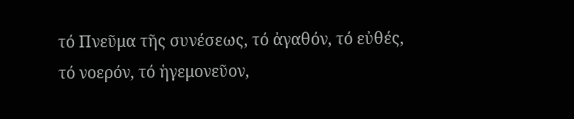τό Πνεῦμα τῆς συνέσεως, τό ἀγαθόν, τό εὐθές, τό νοερόν, τό ἡγεμονεῦον,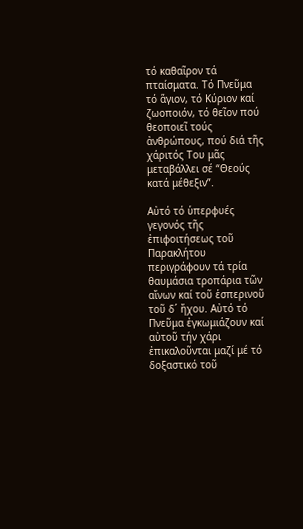τό καθαῖρον τά πταίσματα. Τό Πνεῦμα τό ἅγιον, τό Κύριον καί ζωοποιόν, τό θεῖον πού θεοποιεῖ τούς ἀνθρώπους, πού διά τῆς χάριτός Του μᾶς μεταβάλλει σέ “Θεούς κατά μέθεξιν”.

Αὐτό τό ὑπερφυές γεγονός τῆς ἐπιφοιτήσεως τοῦ Παρακλήτου περιγράφουν τά τρία θαυμάσια τροπάρια τῶν αἴνων καί τοῦ ἑσπερινοῦ τοῦ δ´ ἤχου. Αὐτό τό Πνεῦμα ἐγκωμιάζουν καί αὐτοῦ τήν χάρι ἐπικαλοῦνται μαζί μέ τό δοξαστικό τοῦ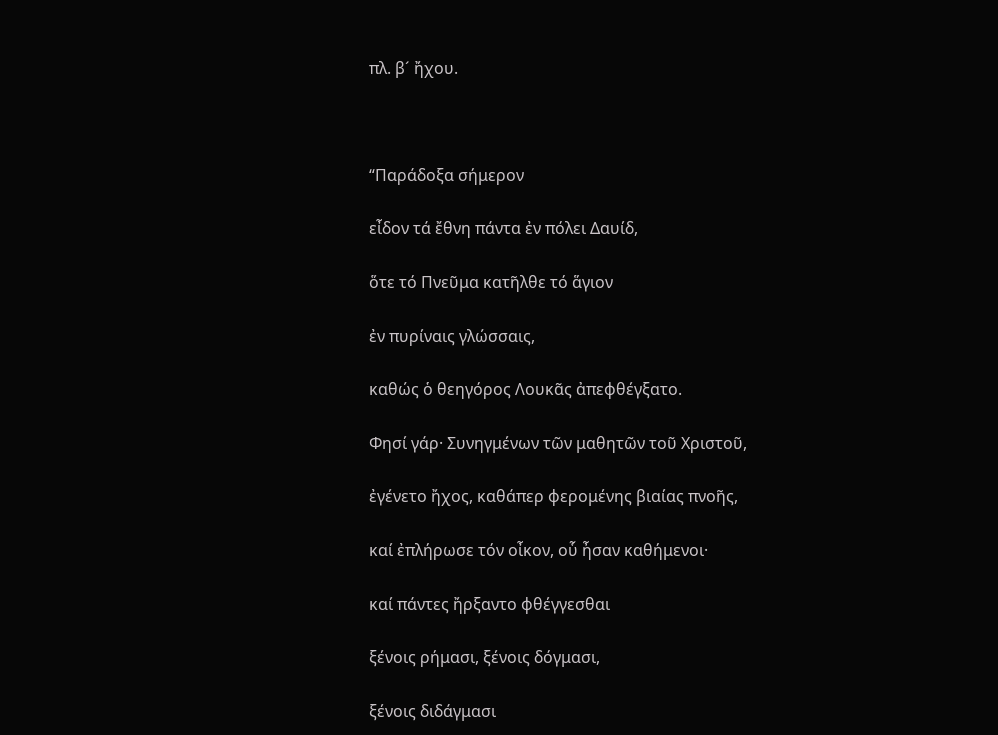πλ. β´ ἤχου.



“Παράδοξα σήμερον

εἶδον τά ἔθνη πάντα ἐν πόλει Δαυίδ,

ὅτε τό Πνεῦμα κατῆλθε τό ἅγιον

ἐν πυρίναις γλώσσαις,

καθώς ὁ θεηγόρος Λουκᾶς ἀπεφθέγξατο.

Φησί γάρ· Συνηγμένων τῶν μαθητῶν τοῦ Χριστοῦ,

ἐγένετο ἤχος, καθάπερ φερομένης βιαίας πνοῆς,

καί ἐπλήρωσε τόν οἶκον, οὗ ἦσαν καθήμενοι·

καί πάντες ἤρξαντο φθέγγεσθαι

ξένοις ρήμασι, ξένοις δόγμασι,

ξένοις διδάγμασι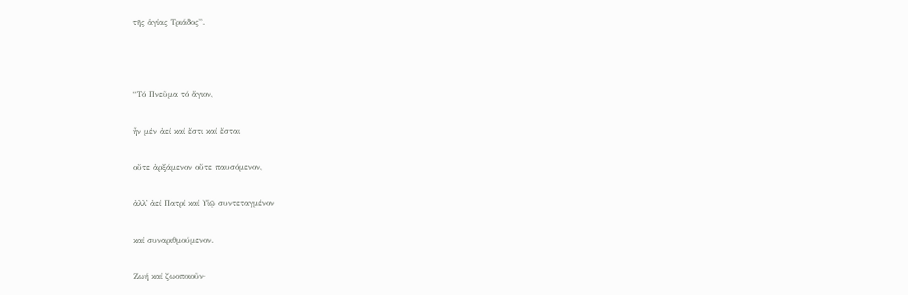τῆς ἁγίας Τριάδος”.



“Τό Πνεῦμα τό ἅγιον,

ἦν μέν ἀεί καί ἔστι καί ἔσται

οὔτε ἀρξάμενον οὔτε παυσόμενον,

ἀλλ᾿ ἀεί Πατρί καί Υἱῷ συντεταγμένον

καί συναριθμούμενον.

Ζωή καί ζωοποιοῦν·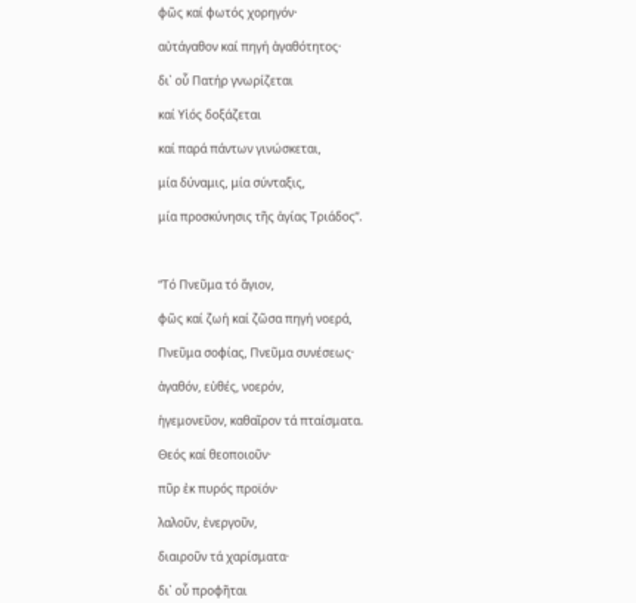φῶς καί φωτός χορηγόν·

αὐτάγαθον καί πηγή ἀγαθότητος·

δι᾿ οὗ Πατήρ γνωρίζεται

καί Υἱός δοξάζεται

καί παρά πάντων γινώσκεται,

μία δύναμις, μία σύνταξις,

μία προσκύνησις τῆς ἁγίας Τριάδος”.



“Τό Πνεῦμα τό ἅγιον,

φῶς καί ζωή καί ζῶσα πηγή νοερά,

Πνεῦμα σοφίας, Πνεῦμα συνέσεως·

ἀγαθόν, εὐθές, νοερόν,

ἡγεμονεῦον, καθαῖρον τά πταίσματα.

Θεός καί θεοποιοῦν·

πῦρ ἐκ πυρός προϊόν·

λαλοῦν, ἐνεργοῦν,

διαιροῦν τά χαρίσματα·

δι᾿ οὗ προφῆται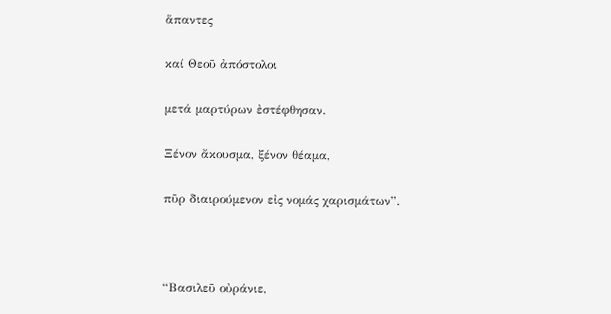ἅπαντες

καί Θεοῦ ἀπόστολοι

μετά μαρτύρων ἐστέφθησαν.

Ξένον ἄκουσμα, ξένον θέαμα,

πῦρ διαιρούμενον εἰς νομάς χαρισμάτων”.



“Βασιλεῦ οὐράνιε,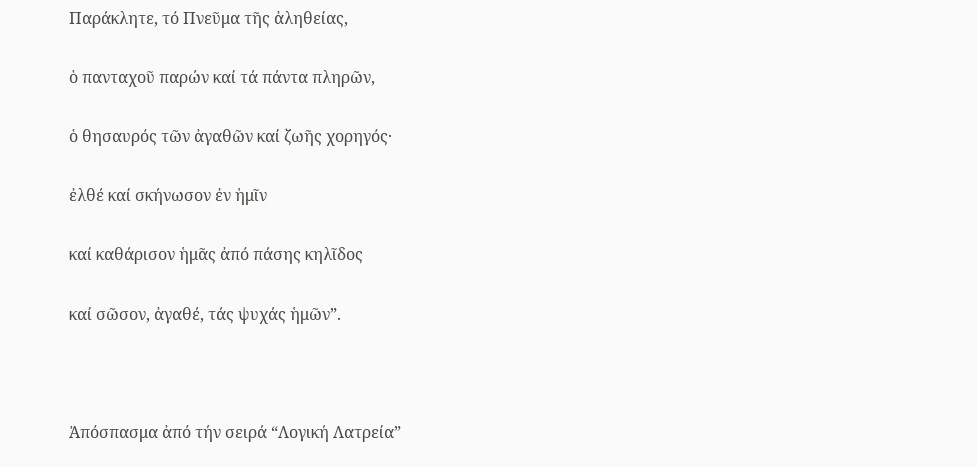Παράκλητε, τό Πνεῦμα τῆς ἀληθείας,

ὁ πανταχοῦ παρών καί τά πάντα πληρῶν,

ὁ θησαυρός τῶν ἀγαθῶν καί ζωῆς χορηγός·

ἐλθέ καί σκήνωσον ἐν ἡμῖν

καί καθάρισον ἡμᾶς ἀπό πάσης κηλῖδος

καί σῶσον, ἀγαθέ, τάς ψυχάς ἡμῶν”.



Ἀπόσπασμα ἀπό τήν σειρά “Λογική Λατρεία”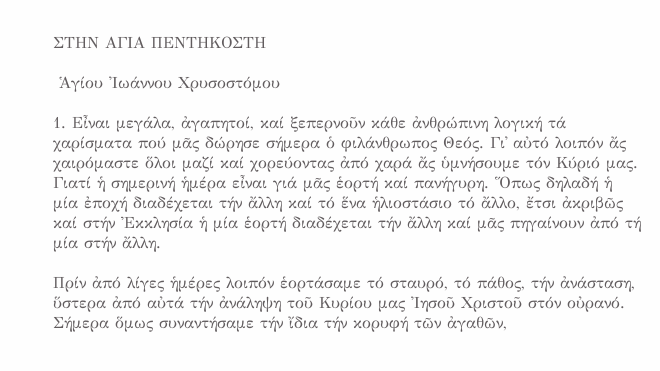ΣΤΗΝ ΑΓΙΑ ΠΕΝΤΗΚΟΣΤΗ

 Ἁγίου Ἰωάννου Χρυσοστόμου

1. Εἶναι μεγάλα, ἀγαπητοί, καί ξεπερνοῦν κάθε ἀνθρώπινη λογική τά χαρίσματα πού μᾶς δώρησε σήμερα ὁ φιλάνθρωπος Θεός. Γι᾿ αὐτό λοιπόν ἄς χαιρόμαστε ὅλοι μαζί καί χορεύοντας ἀπό χαρά ἄς ὑμνήσουμε τόν Κύριό μας. Γιατί ἡ σημερινή ἡμέρα εἶναι γιά μᾶς ἑορτή καί πανήγυρη. Ὅπως δηλαδή ἡ μία ἐποχή διαδέχεται τήν ἄλλη καί τό ἕνα ἡλιοστάσιο τό ἄλλο, ἔτσι ἀκριβῶς καί στήν Ἐκκλησία ἡ μία ἑορτή διαδέχεται τήν ἄλλη καί μᾶς πηγαίνουν ἀπό τή μία στήν ἄλλη.

Πρίν ἀπό λίγες ἡμέρες λοιπόν ἑορτάσαμε τό σταυρό, τό πάθος, τήν ἀνάσταση, ὕστερα ἀπό αὐτά τήν ἀνάληψη τοῦ Κυρίου μας Ἰησοῦ Χριστοῦ στόν οὐρανό. Σήμερα ὅμως συναντήσαμε τήν ἴδια τήν κορυφή τῶν ἀγαθῶν,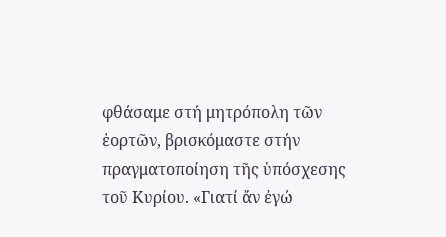φθάσαμε στή μητρόπολη τῶν ἑορτῶν, βρισκόμαστε στήν πραγματοποίηση τῆς ὑπόσχεσης τοῦ Κυρίου. «Γιατί ἄν ἐγώ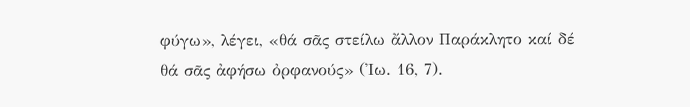φύγω», λέγει, «θά σᾶς στείλω ἄλλον Παράκλητο καί δέ θά σᾶς ἀφήσω ὀρφανούς» (Ἰω. 16, 7).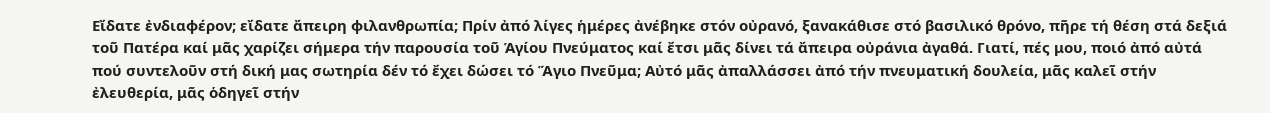Εἴδατε ἐνδιαφέρον; εἴδατε ἄπειρη φιλανθρωπία; Πρίν ἀπό λίγες ἡμέρες ἀνέβηκε στόν οὐρανό, ξανακάθισε στό βασιλικό θρόνο, πῆρε τή θέση στά δεξιά τοῦ Πατέρα καί μᾶς χαρίζει σήμερα τήν παρουσία τοῦ Ἁγίου Πνεύματος καί ἔτσι μᾶς δίνει τά ἄπειρα οὐράνια ἀγαθά. Γιατί, πές μου, ποιό ἀπό αὐτά πού συντελοῦν στή δική μας σωτηρία δέν τό ἔχει δώσει τό Ἅγιο Πνεῦμα; Αὐτό μᾶς ἀπαλλάσσει ἀπό τήν πνευματική δουλεία, μᾶς καλεῖ στήν ἐλευθερία, μᾶς ὁδηγεῖ στήν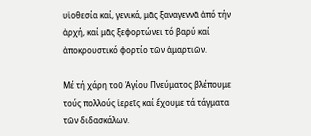υἱοθεσία καί, γενικά, μᾶς ξαναγεννᾶ ἀπό τήν ἀρχή, καί μᾶς ξεφορτώνει τό βαρύ καί ἀποκρουστικό φορτίο τῶν ἁμαρτιῶν.

Μέ τή χάρη τοῦ Ἁγίου Πνεύματος βλέπουμε τούς πολλούς ἱερεῖς καί ἔχουμε τά τάγματα τῶν διδασκάλων.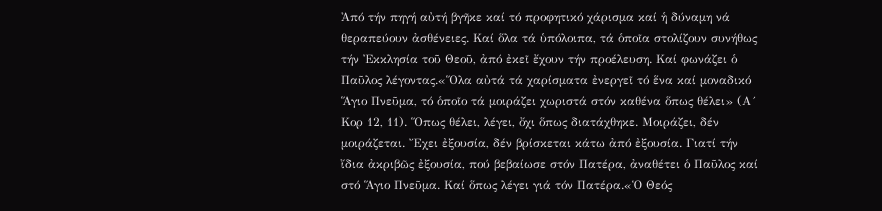Ἀπό τήν πηγή αὐτή βγῆκε καί τό προφητικό χάρισμα καί ἡ δύναμη νά θεραπεύουν ἀσθένειες. Καί ὅλα τά ὑπόλοιπα, τά ὁποῖα στολίζουν συνήθως τήν Ἐκκλησία τοῦ Θεοῦ, ἀπό ἐκεῖ ἔχουν τήν προέλευση. Καί φωνάζει ὁ Παῦλος λέγοντας.«Ὅλα αὐτά τά χαρίσματα ἐνεργεῖ τό ἕνα καί μοναδικό Ἅγιο Πνεῦμα, τό ὁποῖο τά μοιράζει χωριστά στόν καθένα ὅπως θέλει» (Α´ Κορ 12, 11). Ὅπως θέλει, λέγει, ὄχι ὅπως διατάχθηκε. Μοιράζει, δέν μοιράζεται. Ἔχει ἐξουσία, δέν βρίσκεται κάτω ἀπό ἐξουσία. Γιατί τήν ἴδια ἀκριβῶς ἐξουσία, πού βεβαίωσε στόν Πατέρα, ἀναθέτει ὁ Παῦλος καί στό Ἅγιο Πνεῦμα. Καί ὅπως λέγει γιά τόν Πατέρα.«Ὁ Θεός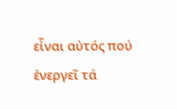εἶναι αὐτός πού ἐνεργεῖ τά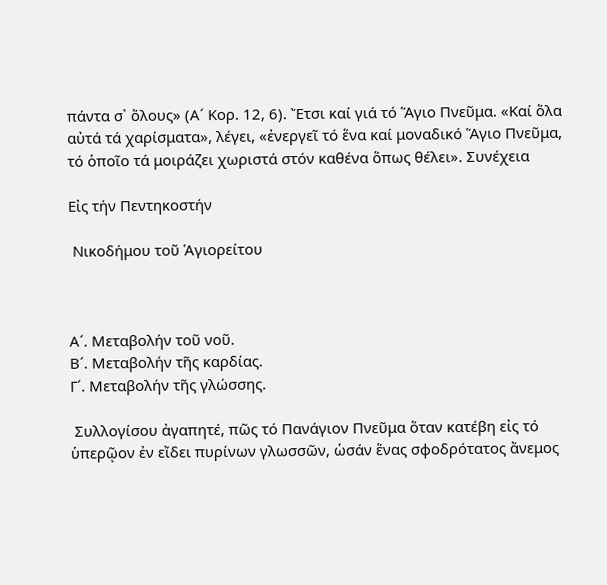πάντα σ᾿ ὅλους» (Α´ Κορ. 12, 6). Ἔτσι καί γιά τό Ἅγιο Πνεῦμα. «Καί ὅλα αὐτά τά χαρίσματα», λέγει, «ἐνεργεῖ τό ἕνα καί μοναδικό Ἅγιο Πνεῦμα, τό ὁποῖο τά μοιράζει χωριστά στόν καθένα ὅπως θέλει». Συνέχεια

Εἰς τήν Πεντηκοστήν

 Νικοδήμου τοῦ Ἁγιορείτου



Α´. Μεταβολήν τοῦ νοῦ.
Β´. Μεταβολήν τῆς καρδίας.
Γ´. Μεταβολήν τῆς γλώσσης.

 Συλλογίσου ἀγαπητέ, πῶς τό Πανάγιον Πνεῦμα ὅταν κατέβη εἰς τό ὑπερῷον ἐν εἴδει πυρίνων γλωσσῶν, ὡσάν ἕνας σφοδρότατος ἄνεμος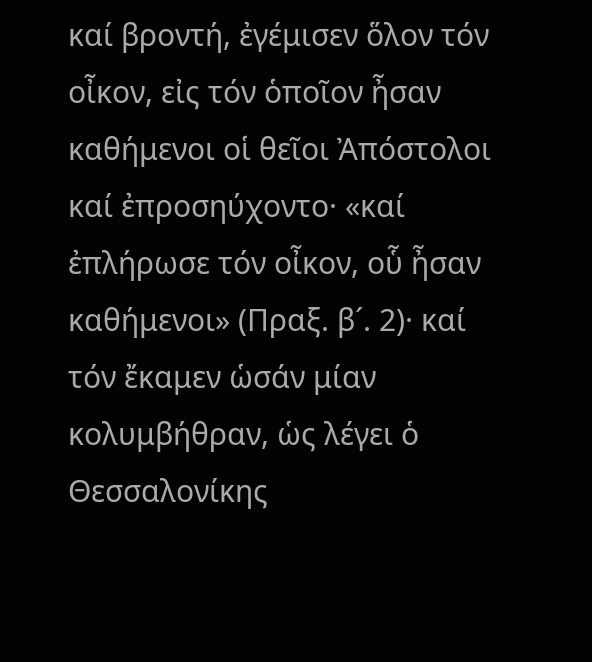καί βροντή, ἐγέμισεν ὅλον τόν οἶκον, εἰς τόν ὁποῖον ἦσαν καθήμενοι οἱ θεῖοι Ἀπόστολοι καί ἐπροσηύχοντο· «καί ἐπλήρωσε τόν οἶκον, οὗ ἦσαν καθήμενοι» (Πραξ. β´. 2)· καί τόν ἔκαμεν ὡσάν μίαν κολυμβήθραν, ὡς λέγει ὁ Θεσσαλονίκης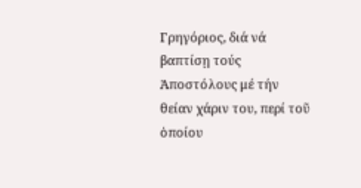Γρηγόριος, διά νά βαπτίσῃ τούς Ἀποστόλους μέ τήν θείαν χάριν του, περί τοῦ ὁποίου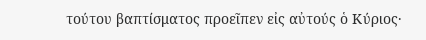τούτου βαπτίσματος προεῖπεν εἰς αὐτούς ὁ Κύριος·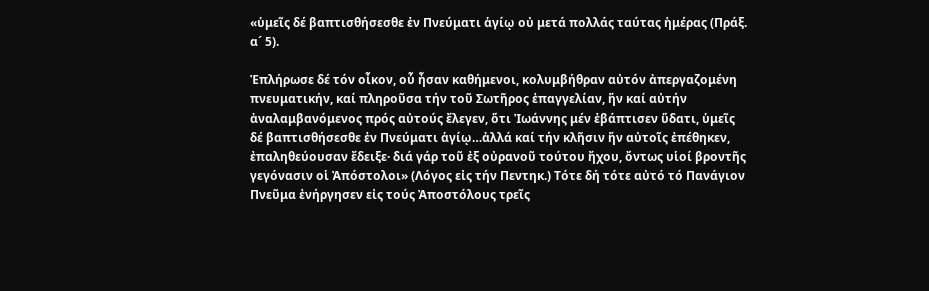«ὑμεῖς δέ βαπτισθήσεσθε ἐν Πνεύματι ἁγίῳ οὐ μετά πολλάς ταύτας ἡμέρας (Πράξ. α´ 5).

Ἐπλήρωσε δέ τόν οἶκον, οὗ ἦσαν καθήμενοι, κολυμβήθραν αὐτόν ἀπεργαζομένη πνευματικήν, καί πληροῦσα τήν τοῦ Σωτῆρος ἐπαγγελίαν, ἥν καί αὐτήν ἀναλαμβανόμενος πρός αὐτούς ἔλεγεν, ὅτι Ἰωάννης μέν ἐβάπτισεν ὕδατι, ὑμεῖς δέ βαπτισθήσεσθε ἐν Πνεύματι ἁγίῳ…ἀλλά καί τήν κλῆσιν ἥν αὐτοῖς ἐπέθηκεν, ἐπαληθεύουσαν ἔδειξε· διά γάρ τοῦ ἐξ οὐρανοῦ τούτου ἤχου, ὄντως υἱοί βροντῆς γεγόνασιν οἱ Ἀπόστολοι» (Λόγος εἰς τήν Πεντηκ.) Τότε δή τότε αὐτό τό Πανάγιον Πνεῦμα ἐνήργησεν εἰς τούς Ἀποστόλους τρεῖς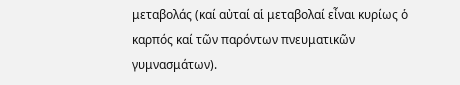μεταβολάς (καί αὐταί αἱ μεταβολαί εἶναι κυρίως ὁ καρπός καί τῶν παρόντων πνευματικῶν γυμνασμάτων).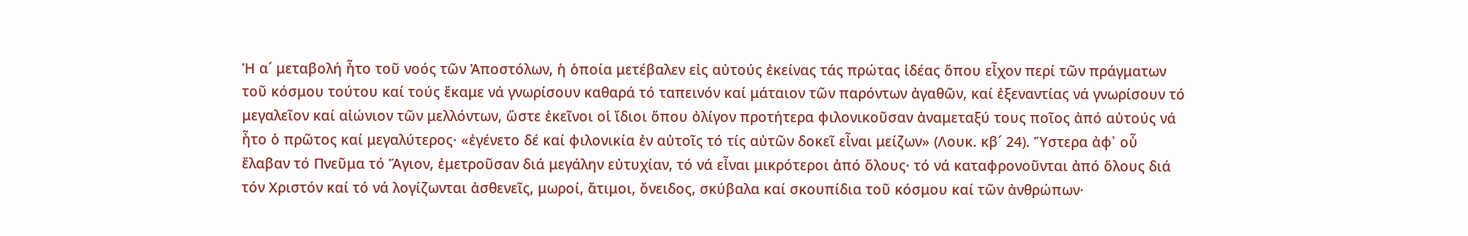Ἡ α´ μεταβολή ἦτο τοῦ νοός τῶν Ἀποστόλων, ἡ ὁποία μετέβαλεν εἰς αὐτούς ἐκείνας τάς πρώτας ἰδέας ὅπου εἶχον περί τῶν πράγματων τοῦ κόσμου τούτου καί τούς ἔκαμε νά γνωρίσουν καθαρά τό ταπεινόν καί μάταιον τῶν παρόντων ἀγαθῶν, καί ἐξεναντίας νά γνωρίσουν τό μεγαλεῖον καί αἰώνιον τῶν μελλόντων, ὥστε ἐκεῖνοι οἱ ἴδιοι ὅπου ὀλίγον προτήτερα φιλονικοῦσαν ἀναμεταξύ τους ποῖος ἀπό αὐτούς νά ἦτο ὁ πρῶτος καί μεγαλύτερος· «ἐγένετο δέ καί φιλονικία ἐν αὐτοῖς τό τίς αὐτῶν δοκεῖ εἶναι μείζων» (Λουκ. κβ´ 24). Ὕστερα ἀφ᾿ οὗ ἔλαβαν τό Πνεῦμα τό Ἅγιον, ἐμετροῦσαν διά μεγάλην εὐτυχίαν, τό νά εἶναι μικρότεροι ἀπό ὅλους· τό νά καταφρονοῦνται ἀπό ὅλους διά τόν Χριστόν καί τό νά λογίζωνται ἀσθενεῖς, μωροί, ἄτιμοι, ὄνειδος, σκύβαλα καί σκουπίδια τοῦ κόσμου καί τῶν ἀνθρώπων·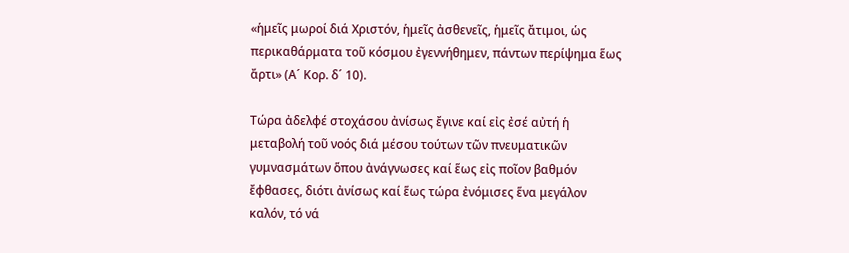«ἡμεῖς μωροί διά Χριστόν, ἡμεῖς ἀσθενεῖς, ἡμεῖς ἄτιμοι, ὡς περικαθάρματα τοῦ κόσμου ἐγεννήθημεν, πάντων περίψημα ἕως ἄρτι» (Α´ Κορ. δ´ 10).

Τώρα ἀδελφέ στοχάσου ἀνίσως ἔγινε καί εἰς ἐσέ αὐτή ἡ μεταβολή τοῦ νοός διά μέσου τούτων τῶν πνευματικῶν γυμνασμάτων ὅπου ἀνάγνωσες καί ἕως εἰς ποῖον βαθμόν ἔφθασες, διότι ἀνίσως καί ἕως τώρα ἐνόμισες ἕνα μεγάλον καλόν, τό νά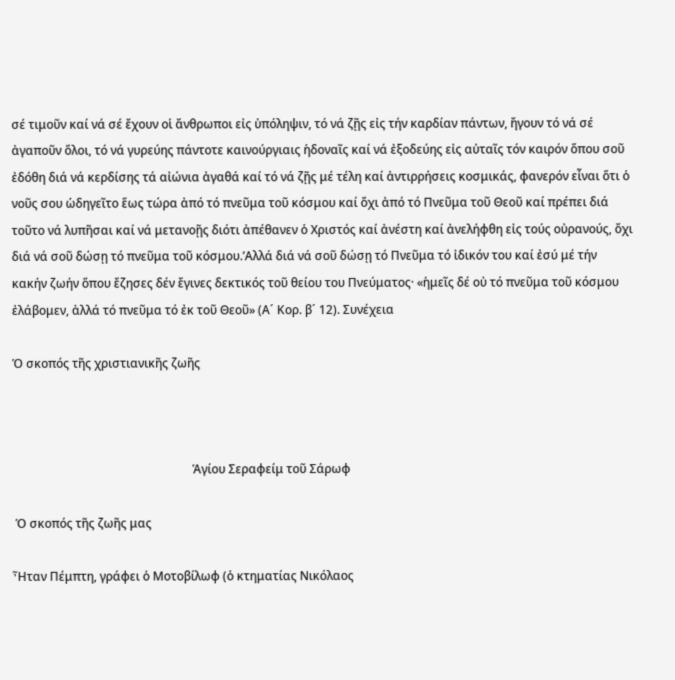σέ τιμοῦν καί νά σέ ἔχουν οἱ ἄνθρωποι εἰς ὑπόληψιν, τό νά ζῇς εἰς τήν καρδίαν πάντων, ἤγουν τό νά σέ ἀγαποῦν ὅλοι, τό νά γυρεύης πάντοτε καινούργιαις ἡδοναῖς καί νά ἐξοδεύης εἰς αὐταῖς τόν καιρόν ὅπου σοῦ ἐδόθη διά νά κερδίσης τά αἰώνια ἀγαθά καί τό νά ζῇς μέ τέλη καί ἀντιρρήσεις κοσμικάς, φανερόν εἶναι ὅτι ὁ νοῦς σου ὡδηγεῖτο ἕως τώρα ἀπό τό πνεῦμα τοῦ κόσμου καί ὄχι ἀπό τό Πνεῦμα τοῦ Θεοῦ καί πρέπει διά τοῦτο νά λυπῆσαι καί νά μετανοῇς διότι ἀπέθανεν ὁ Χριστός καί ἀνέστη καί ἀνελήφθη εἰς τούς οὐρανούς, ὄχι διά νά σοῦ δώσῃ τό πνεῦμα τοῦ κόσμου.’Aλλά διά νά σοῦ δώσῃ τό Πνεῦμα τό ἰδικόν του καί ἐσύ μέ τήν κακήν ζωήν ὅπου ἔζησες δέν ἔγινες δεκτικός τοῦ θείου του Πνεύματος· «ἡμεῖς δέ οὐ τό πνεῦμα τοῦ κόσμου ἐλάβομεν, ἀλλά τό πνεῦμα τό ἐκ τοῦ Θεοῦ» (Α´ Κορ. β´ 12). Συνέχεια

Ὁ σκοπός τῆς χριστιανικῆς ζωῆς



                                                            Ἁγίου Σεραφείμ τοῦ Σάρωφ

 Ὁ σκοπός τῆς ζωῆς μας

Ἦταν Πέμπτη, γράφει ὁ Μοτοβίλωφ (ὁ κτηματίας Νικόλαος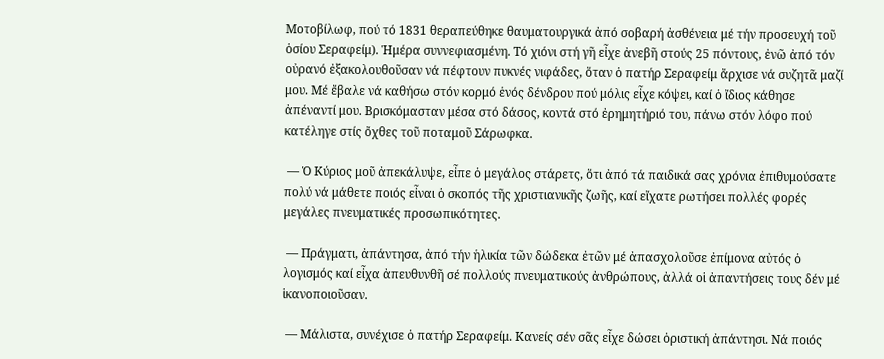Μοτοβίλωφ, πού τό 1831 θεραπεύθηκε θαυματουργικά ἀπό σοβαρή ἀσθένεια μέ τήν προσευχή τοῦ ὁσίου Σεραφείμ). Ἡμέρα συννεφιασμένη. Τό χιόνι στή γῆ εἶχε ἀνεβῆ στούς 25 πόντους, ἐνῶ ἀπό τόν οὐρανό ἐξακολουθοῦσαν νά πέφτουν πυκνές νιφάδες, ὅταν ὁ πατήρ Σεραφείμ ἄρχισε νά συζητᾶ μαζί μου. Μέ ἔβαλε νά καθήσω στόν κορμό ἑνός δένδρου πού μόλις εἶχε κόψει, καί ὁ ἴδιος κάθησε ἀπέναντί μου. Βρισκόμασταν μέσα στό δάσος, κοντά στό ἐρημητήριό του, πάνω στόν λόφο πού κατέληγε στίς ὄχθες τοῦ ποταμοῦ Σάρωφκα.

 — Ὁ Κύριος μοῦ ἀπεκάλυψε, εἶπε ὁ μεγάλος στάρετς, ὅτι ἀπό τά παιδικά σας χρόνια ἐπιθυμούσατε πολύ νά μάθετε ποιός εἶναι ὁ σκοπός τῆς χριστιανικῆς ζωῆς, καί εἴχατε ρωτήσει πολλές φορές μεγάλες πνευματικές προσωπικότητες.

 — Πράγματι, ἀπάντησα, ἀπό τήν ἡλικία τῶν δώδεκα ἐτῶν μέ ἀπασχολοῦσε ἐπίμονα αὐτός ὁ λογισμός καί εἶχα ἀπευθυνθῆ σέ πολλούς πνευματικούς ἀνθρώπους, ἀλλά οἱ ἀπαντήσεις τους δέν μέ ἱκανοποιοῦσαν.

 — Μάλιστα, συνέχισε ὁ πατήρ Σεραφείμ. Κανείς σέν σᾶς εἶχε δώσει ὁριστική ἀπάντησι. Νά ποιός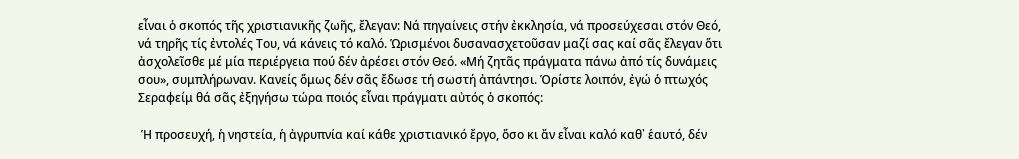εἶναι ὁ σκοπός τῆς χριστιανικῆς ζωῆς, ἔλεγαν: Νά πηγαίνεις στήν ἐκκλησία, νά προσεύχεσαι στόν Θεό, νά τηρῆς τίς ἐντολές Του, νά κάνεις τό καλό. Ὡρισμένοι δυσανασχετοῦσαν μαζί σας καί σᾶς ἔλεγαν ὅτι ἀσχολεῖσθε μέ μία περιέργεια πού δέν ἀρέσει στόν Θεό. «Μή ζητᾶς πράγματα πάνω ἀπό τίς δυνάμεις σου», συμπλήρωναν. Κανείς ὅμως δέν σᾶς ἔδωσε τή σωστή ἀπάντησι. Ὁρίστε λοιπόν, ἐγώ ὁ πτωχός Σεραφείμ θά σᾶς ἐξηγήσω τώρα ποιός εἶναι πράγματι αὐτός ὁ σκοπός:

 Ἡ προσευχή, ἡ νηστεία, ἡ ἀγρυπνία καί κάθε χριστιανικό ἔργο, ὅσο κι ἄν εἶναι καλό καθ᾽ ἑαυτό, δέν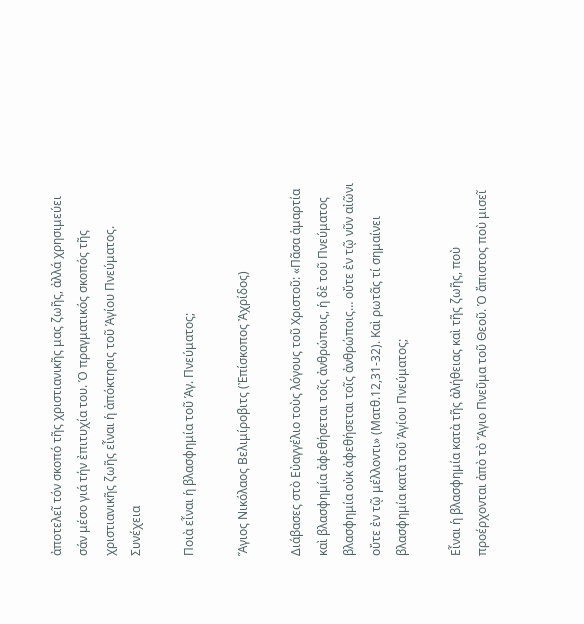ἀποτελεῖ τόν σκοπό τῆς χριστιανικῆς μας ζωῆς, ἀλλά χρησιμεύει σάν μέσο γιά τήν ἐπιτυχία του. Ὁ πραγματικός σκοπός τῆς χριστιανικῆς ζωῆς εἶναι ἡ ἀπόκτησις τοῦ Ἁγίου Πνεύματος. Συνέχεια

Ποιὰ εἶναι ἡ βλασφημία τοῦ Ἁγ. Πνεύματος;

Ἅγιος Νικόλαος Βελιμίροβιτς (Ἐπίσκοπος Ἀχρίδος)

Διάβασες στὸ Εὐαγγέλιο τοὺς λόγους τοῦ Χριστοῦ: «Πᾶσα ἁμαρτία καὶ βλασφημία ἀφεθήσεται τοῖς ἀνθρώποις, ἡ δὲ τοῦ Πνεύματος βλασφημία οὐκ ἀφεθήσεται τοῖς ἀνθρώποις… οὔτε ἐν τῷ νῦν αἰῶνι οὔτε ἐν τῷ μέλλοντι» (Ματθ.12,31-32). Καὶ ρωτᾶς τί σημαίνει βλασφημία κατὰ τοῦ Ἁγίου Πνεύματος;

Εἶναι ἡ βλασφημία κατὰ τῆς ἀλήθειας καὶ τῆς ζωῆς, ποὺ προέρχονται ἀπὸ τὸ Ἅγιο Πνεῦμα τοῦ Θεοῦ. Ὁ ἄπιστος ποὺ μισεῖ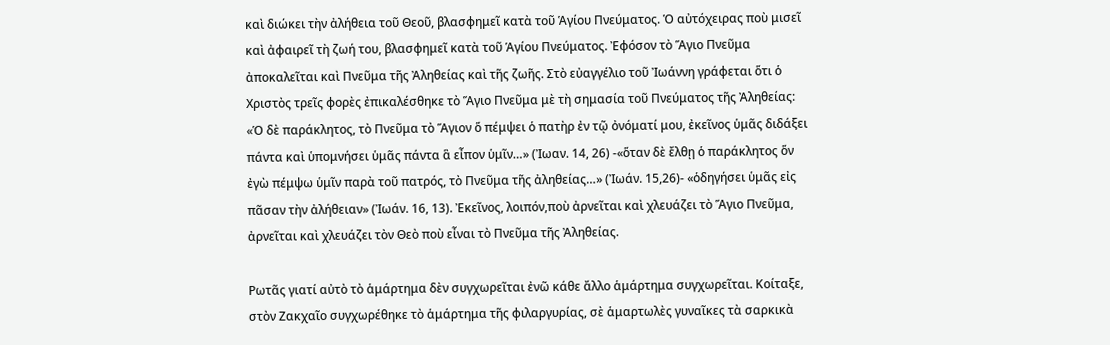καὶ διώκει τὴν ἀλήθεια τοῦ Θεοῦ, βλασφημεῖ κατὰ τοῦ Ἁγίου Πνεύματος. Ὁ αὐτόχειρας ποὺ μισεῖ καὶ ἀφαιρεῖ τὴ ζωή του, βλασφημεῖ κατὰ τοῦ Ἁγίου Πνεύματος. Ἐφόσον τὸ Ἅγιο Πνεῦμα ἀποκαλεῖται καὶ Πνεῦμα τῆς Ἀληθείας καὶ τῆς ζωῆς. Στὸ εὐαγγέλιο τοῦ Ἰωάννη γράφεται ὅτι ὁ Χριστὸς τρεῖς φορὲς ἐπικαλέσθηκε τὸ Ἅγιο Πνεῦμα μὲ τὴ σημασία τοῦ Πνεύματος τῆς Ἀληθείας: «Ὁ δὲ παράκλητος, τὸ Πνεῦμα τὸ Ἅγιον ὅ πέμψει ὁ πατὴρ ἐν τῷ ὀνόματί μου, ἐκεῖνος ὑμᾶς διδάξει πάντα καὶ ὑπομνήσει ὑμᾶς πάντα ἃ εἶπον ὑμῖν…» (Ἰωαν. 14, 26) -«ὅταν δὲ ἔλθῃ ὁ παράκλητος ὅν ἐγὼ πέμψω ὑμῖν παρὰ τοῦ πατρός, τὸ Πνεῦμα τῆς ἀληθείας…» (Ἰωάν. 15,26)- «ὁδηγήσει ὑμᾶς εἰς πᾶσαν τὴν ἀλήθειαν» (Ἰωάν. 16, 13). Ἐκεῖνος, λοιπόν,ποὺ ἀρνεῖται καὶ χλευάζει τὸ Ἅγιο Πνεῦμα, ἀρνεῖται καὶ χλευάζει τὸν Θεὸ ποὺ εἶναι τὸ Πνεῦμα τῆς Ἀληθείας.

Ρωτᾶς γιατί αὐτὸ τὸ ἁμάρτημα δὲν συγχωρεῖται ἐνῶ κάθε ἄλλο ἁμάρτημα συγχωρεῖται. Κοίταξε, στὸν Ζακχαῖο συγχωρέθηκε τὸ ἁμάρτημα τῆς φιλαργυρίας, σὲ ἁμαρτωλὲς γυναῖκες τὰ σαρκικὰ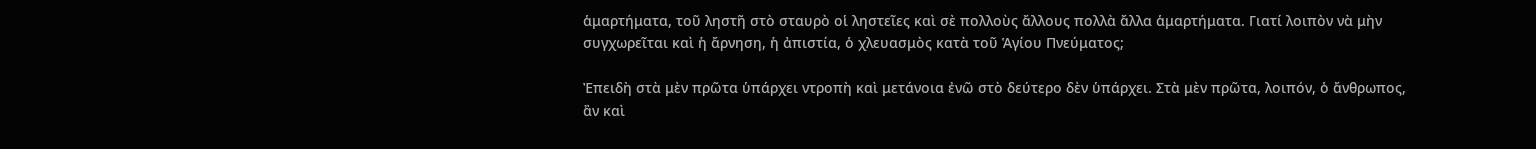ἁμαρτήματα, τοῦ ληστῆ στὸ σταυρὸ οἱ ληστεῖες καὶ σὲ πολλοὺς ἄλλους πολλὰ ἄλλα ἁμαρτήματα. Γιατί λοιπὸν νὰ μὴν συγχωρεῖται καὶ ἡ ἄρνηση, ἡ ἀπιστία, ὁ χλευασμὸς κατὰ τοῦ Ἁγίου Πνεύματος;

Ἐπειδὴ στὰ μὲν πρῶτα ὑπάρχει ντροπὴ καὶ μετάνοια ἐνῶ στὸ δεύτερο δὲν ὑπάρχει. Στὰ μὲν πρῶτα, λοιπόν, ὁ ἄνθρωπος, ἂν καὶ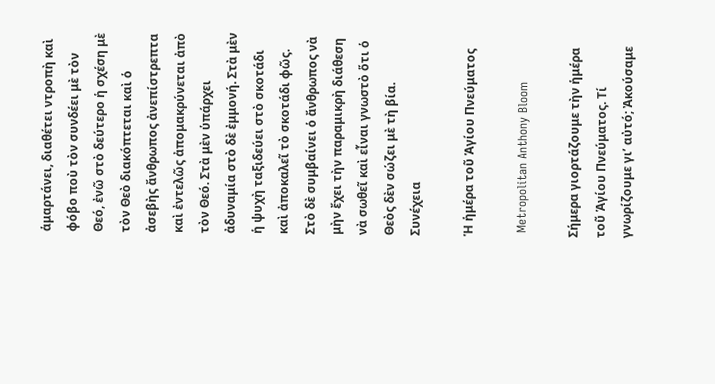ἁμαρτάνει, διαθέτει ντροπὴ καὶ φόβο ποὺ τὸν συνδέει μὲ τὸν Θεό, ἐνῶ στὸ δεύτερο ἡ σχέση μὲ τὸν Θεὸ διακόπτεται καὶ ὁ ἀσεβὴς ἄνθρωπος ἀνεπίστρεπτα καὶ ἐντελῶς ἀπομακρύνεται ἀπὸ τὸν Θεό. Στὰ μὲν ὑπάρχει ἀδυναμία στὸ δὲ ἐμμονή. Στὰ μὲν ἡ ψυχὴ ταξιδεύει στὸ σκοτάδι καὶ ἀποκαλεῖ τὸ σκοτάδι φῶς. Στὸ δὲ συμβαίνει ὁ ἄνθρωπος νὰ μὴν ἔχει τὴν παραμικρὴ διάθεση νὰ σωθεῖ καὶ εἶναι γνωστὸ ὅτι ὁ Θεὸς δὲν σώζει μὲ τὴ βία. Συνέχεια

Ἡ ἡμέρα τοῦ Ἁγίου Πνεύματος

 Metropolitan Anthony Bloom

Σήμερα γιορτάζουμε τὴν ἡμέρα τοῦ Ἁγίου Πνεύματος. Τί γνωρίζουμε γι’ αὐτό; Ἀκούσαμε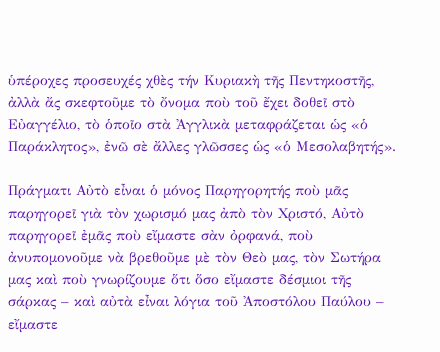ὑπέροχες προσευχές χθὲς τήν Κυριακὴ τῆς Πεντηκοστῆς, ἀλλὰ ἄς σκεφτοῦμε τὸ ὄνομα ποὺ τοῦ ἔχει δοθεῖ στὸ Εὐαγγέλιο, τὸ ὁποῖο στὰ Ἀγγλικὰ μεταφράζεται ὡς «ὁ Παράκλητος», ἐνῶ σὲ ἄλλες γλῶσσες ὡς «ὁ Μεσολαβητής».

Πράγματι Αὐτὸ εἶναι ὁ μόνος Παρηγορητής ποὺ μᾶς παρηγορεῖ γιὰ τὸν χωρισμό μας ἀπὸ τὸν Χριστό, Αὐτὸ παρηγορεῖ ἐμᾶς ποὺ εἴμαστε σὰν ὀρφανά, ποὺ ἀνυπομονοῦμε νὰ βρεθοῦμε μὲ τὸν Θεὸ μας, τὸν Σωτήρα μας καὶ ποὺ γνωρίζουμε ὅτι ὅσο εἴμαστε δέσμιοι τῆς σάρκας – καὶ αὐτὰ εἶναι λόγια τοῦ Ἀποστόλου Παύλου – εἴμαστε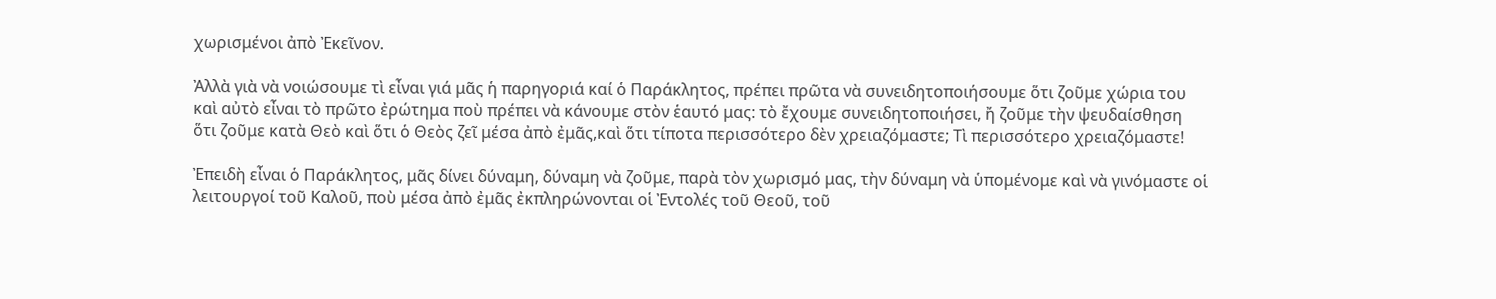χωρισμένοι ἀπὸ Ἐκεῖνον.

Ἀλλὰ γιὰ νὰ νοιώσουμε τὶ εἶναι γιά μᾶς ἡ παρηγοριά καί ὁ Παράκλητος, πρέπει πρῶτα νὰ συνειδητοποιήσουμε ὅτι ζοῦμε χώρια του καὶ αὐτὸ εἶναι τὸ πρῶτο ἐρώτημα ποὺ πρέπει νὰ κάνουμε στὸν ἑαυτό μας: τὸ ἔχουμε συνειδητοποιήσει, ἤ ζοῦμε τὴν ψευδαίσθηση ὅτι ζοῦμε κατὰ Θεὸ καὶ ὅτι ὁ Θεὸς ζεῖ μέσα ἀπὸ ἐμᾶς,καὶ ὅτι τίποτα περισσότερο δὲν χρειαζόμαστε; Τὶ περισσότερο χρειαζόμαστε!

Ἐπειδὴ εἶναι ὁ Παράκλητος, μᾶς δίνει δύναμη, δύναμη νὰ ζοῦμε, παρὰ τὸν χωρισμό μας, τὴν δύναμη νὰ ὑπομένομε καὶ νὰ γινόμαστε οἱ λειτουργοί τοῦ Καλοῦ, ποὺ μέσα ἀπὸ ἐμᾶς ἐκπληρώνονται οἱ Ἐντολές τοῦ Θεοῦ, τοῦ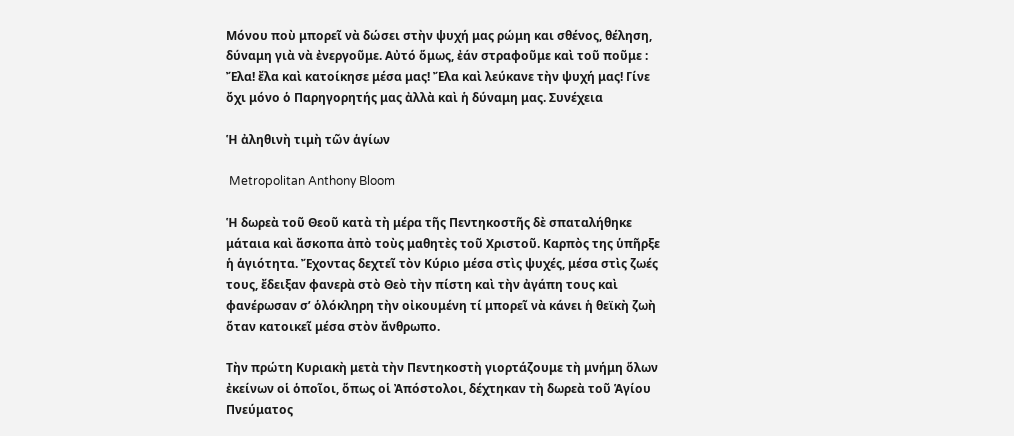Μόνου ποὺ μπορεῖ νὰ δώσει στὴν ψυχή μας ρώμη και σθένος, θέληση, δύναμη γιὰ νὰ ἐνεργοῦμε. Αὐτό ὅμως, ἐάν στραφοῦμε καὶ τοῦ ποῦμε : Ἔλα! ἔλα καὶ κατοίκησε μέσα μας! Ἔλα καὶ λεύκανε τὴν ψυχή μας! Γίνε ὄχι μόνο ὁ Παρηγορητής μας ἀλλὰ καὶ ἡ δύναμη μας. Συνέχεια

Ἡ ἀληθινὴ τιμὴ τῶν ἁγίων

 Metropolitan Anthony Bloom

Ἡ δωρεὰ τοῦ Θεοῦ κατὰ τὴ μέρα τῆς Πεντηκοστῆς δὲ σπαταλήθηκε μάταια καὶ ἄσκοπα ἀπὸ τοὺς μαθητὲς τοῦ Χριστοῦ. Καρπὸς της ὑπῆρξε ἡ ἁγιότητα. Ἔχοντας δεχτεῖ τὸν Κύριο μέσα στὶς ψυχές, μέσα στὶς ζωές τους, ἔδειξαν φανερὰ στὸ Θεὸ τὴν πίστη καὶ τὴν ἀγάπη τους καὶ φανέρωσαν σ’ ὁλόκληρη τὴν οἰκουμένη τί μπορεῖ νὰ κάνει ἡ θεϊκὴ ζωὴ ὅταν κατοικεῖ μέσα στὸν ἄνθρωπο.

Τὴν πρώτη Κυριακὴ μετὰ τὴν Πεντηκοστὴ γιορτάζουμε τὴ μνήμη ὅλων ἐκείνων οἱ ὁποῖοι, ὅπως οἱ Ἀπόστολοι, δέχτηκαν τὴ δωρεὰ τοῦ Ἁγίου Πνεύματος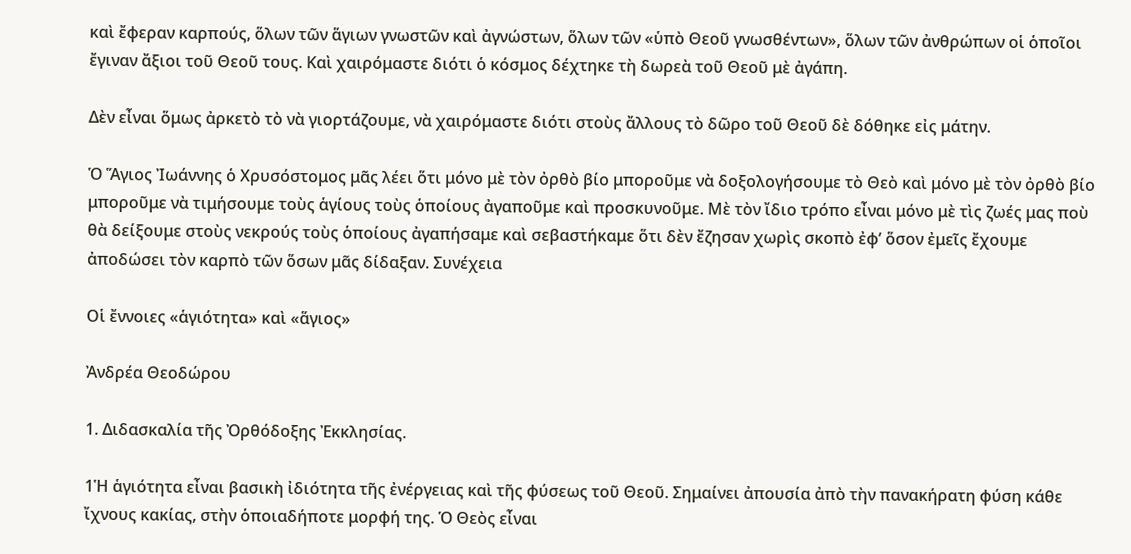καὶ ἔφεραν καρπούς, ὅλων τῶν ἅγιων γνωστῶν καὶ ἀγνώστων, ὅλων τῶν «ὑπὸ Θεοῦ γνωσθέντων», ὅλων τῶν ἀνθρώπων οἱ ὁποῖοι ἔγιναν ἄξιοι τοῦ Θεοῦ τους. Καὶ χαιρόμαστε διότι ὁ κόσμος δέχτηκε τὴ δωρεὰ τοῦ Θεοῦ μὲ ἀγάπη.

Δὲν εἶναι ὅμως ἀρκετὸ τὸ νὰ γιορτάζουμε, νὰ χαιρόμαστε διότι στοὺς ἄλλους τὸ δῶρο τοῦ Θεοῦ δὲ δόθηκε εἰς μάτην.

Ὁ Ἅγιος Ἰωάννης ὁ Χρυσόστομος μᾶς λέει ὅτι μόνο μὲ τὸν ὀρθὸ βίο μποροῦμε νὰ δοξολογήσουμε τὸ Θεὸ καὶ μόνο μὲ τὸν ὀρθὸ βίο μποροῦμε νὰ τιμήσουμε τοὺς ἁγίους τοὺς ὁποίους ἀγαποῦμε καὶ προσκυνοῦμε. Μὲ τὸν ἴδιο τρόπο εἶναι μόνο μὲ τὶς ζωές μας ποὺ θὰ δείξουμε στοὺς νεκρούς τοὺς ὁποίους ἀγαπήσαμε καὶ σεβαστήκαμε ὅτι δὲν ἔζησαν χωρὶς σκοπὸ ἐφ’ ὅσον ἐμεῖς ἔχουμε ἀποδώσει τὸν καρπὸ τῶν ὅσων μᾶς δίδαξαν. Συνέχεια

Οἱ ἔννοιες «ἁγιότητα» καὶ «ἅγιος»

Ἀνδρέα Θεοδώρου

1. Διδασκαλία τῆς Ὀρθόδοξης Ἐκκλησίας.

1Ἡ ἁγιότητα εἶναι βασικὴ ἰδιότητα τῆς ἐνέργειας καὶ τῆς φύσεως τοῦ Θεοῦ. Σημαίνει ἀπουσία ἀπὸ τὴν πανακήρατη φύση κάθε ἴχνους κακίας, στὴν ὁποιαδήποτε μορφή της. Ὁ Θεὸς εἶναι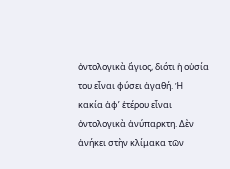ὀντολογικὰ ἅγιος, διότι ἡ οὐσία του εἶναι φύσει ἀγαθή. Ἡ κακία ἀφ’ ἑτέρου εἶναι ὀντολογικὰ ἀνύπαρκτη. Δὲν ἀνήκει στὴν κλίμακα τῶν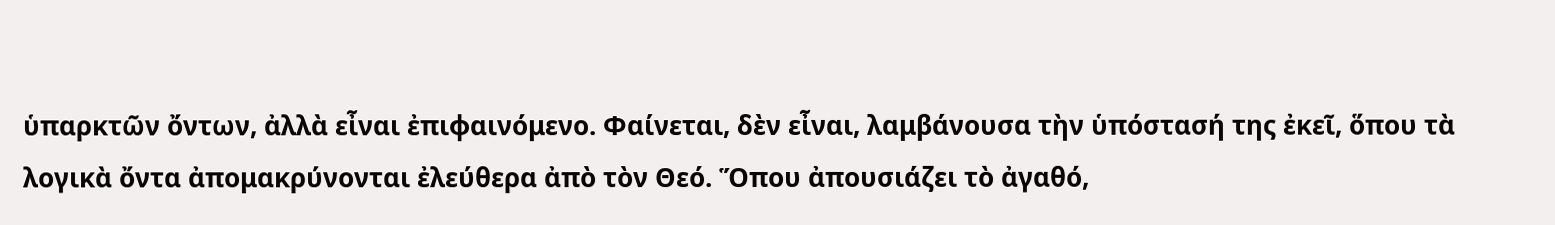ὑπαρκτῶν ὄντων, ἀλλὰ εἶναι ἐπιφαινόμενο. Φαίνεται, δὲν εἶναι, λαμβάνουσα τὴν ὑπόστασή της ἐκεῖ, ὅπου τὰ λογικὰ ὄντα ἀπομακρύνονται ἐλεύθερα ἀπὸ τὸν Θεό. Ὅπου ἀπουσιάζει τὸ ἀγαθό,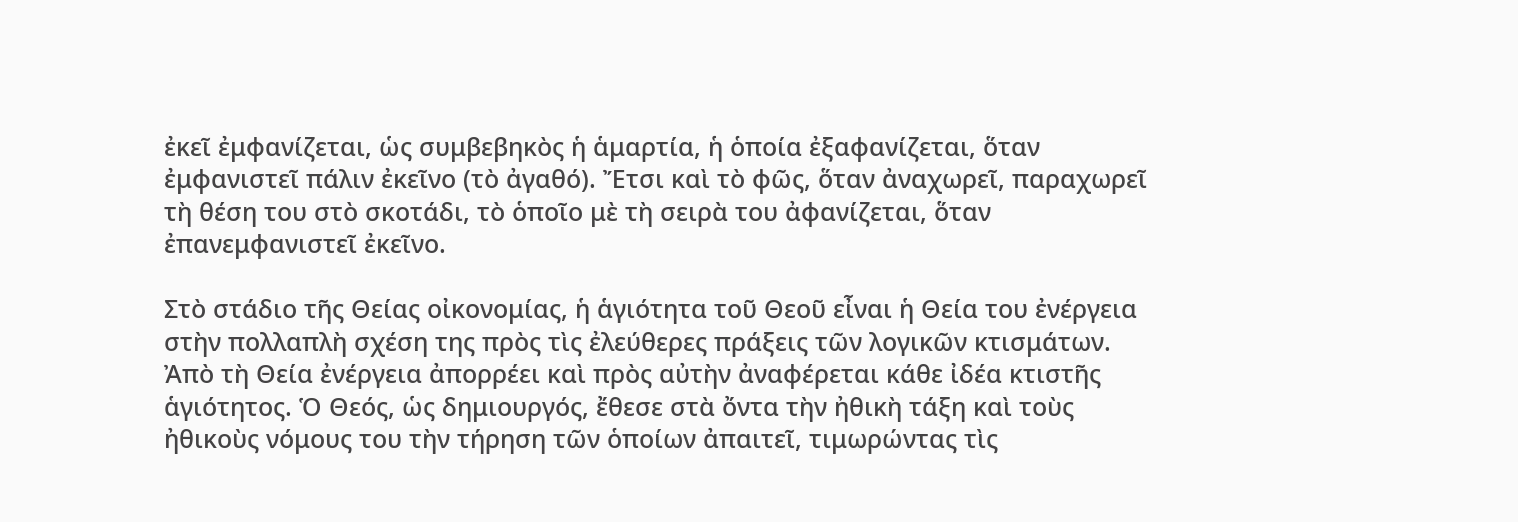ἐκεῖ ἐμφανίζεται, ὡς συμβεβηκὸς ἡ ἁμαρτία, ἡ ὁποία ἐξαφανίζεται, ὅταν ἐμφανιστεῖ πάλιν ἐκεῖνο (τὸ ἀγαθό). Ἔτσι καὶ τὸ φῶς, ὅταν ἀναχωρεῖ, παραχωρεῖ τὴ θέση του στὸ σκοτάδι, τὸ ὁποῖο μὲ τὴ σειρὰ του ἀφανίζεται, ὅταν ἐπανεμφανιστεῖ ἐκεῖνο.

Στὸ στάδιο τῆς Θείας οἰκονομίας, ἡ ἁγιότητα τοῦ Θεοῦ εἶναι ἡ Θεία του ἐνέργεια στὴν πολλαπλὴ σχέση της πρὸς τὶς ἐλεύθερες πράξεις τῶν λογικῶν κτισμάτων. Ἀπὸ τὴ Θεία ἐνέργεια ἀπορρέει καὶ πρὸς αὐτὴν ἀναφέρεται κάθε ἰδέα κτιστῆς ἁγιότητος. Ὁ Θεός, ὡς δημιουργός, ἔθεσε στὰ ὄντα τὴν ἠθικὴ τάξη καὶ τοὺς ἠθικοὺς νόμους του τὴν τήρηση τῶν ὁποίων ἀπαιτεῖ, τιμωρώντας τὶς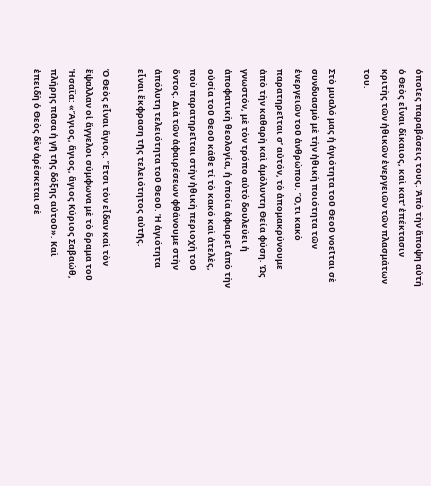ὁποῖες παραβάσεις τους. Ἀπὸ τὴν ἄποψη αὐτή ὁ Θεὸς εἶναι δίκαιος, καὶ κατ’ ἐπέκτασιν κριτὴς τῶν ἠθικῶν ἐνεργειῶν τῶν πλασμάτων του.

Στὸ μυαλό μας ἡ ἁγιότητα τοῦ Θεοῦ νοεῖται σὲ συνδυασμὸ μὲ τὴν ἠθικὴ ποιότητα τῶν ἐνεργειῶν τοῦ ἀνθρώπου. Ὅ,τι κακὸ παρατηρεῖται σ’ αὐτόν, τὸ ἀπομακρύνουμε ἀπὸ τὴν καθαρὴ καὶ ἀμόλυντη Θεία φύση. Ὡς γνωστόν, μὲ τὸν τρόπο αὐτὸ δουλεύει ἡ ἀποφατικὴ θεολογία, ἡ ὁποία ἀφαιρεῖ ἀπὸ τὴν οὐσία τοῦ Θεοῦ κάθε τί τὸ κακό καὶ ἀτελὲς, ποὺ παρατηρεῖται στὴν ἠθικὴ περιοχὴ τοῦ ὄντος. Διὰ τῶν ἀφαιρέσεων φθάνουμε στὴν ἀπόλυτη τελειότητα τοῦ Θεοῦ. Ἡ ἁγιότητα εἶναι ἔκφραση τῆς τελειότητος αὐτῆς.

Ὁ Θεὸς εἶναι ἅγιος. Ἔτσι τὸν εἶδαν καὶ τὸν ἔψαλλαν οἱ ἄγγελοι σύμφωνα μὲ τὸ ὅραμα τοῦ Ἠσαΐα: «Ἅγιος, ἅγιος, ἅγιος Κύριος Σαβαώθ, πλήρης πᾶσα ἡ γῆ τῆς δόξης αὐτοῦ». Καὶ ἐπειδὴ ὁ Θεὸς δὲν ἀρέσκεται σὲ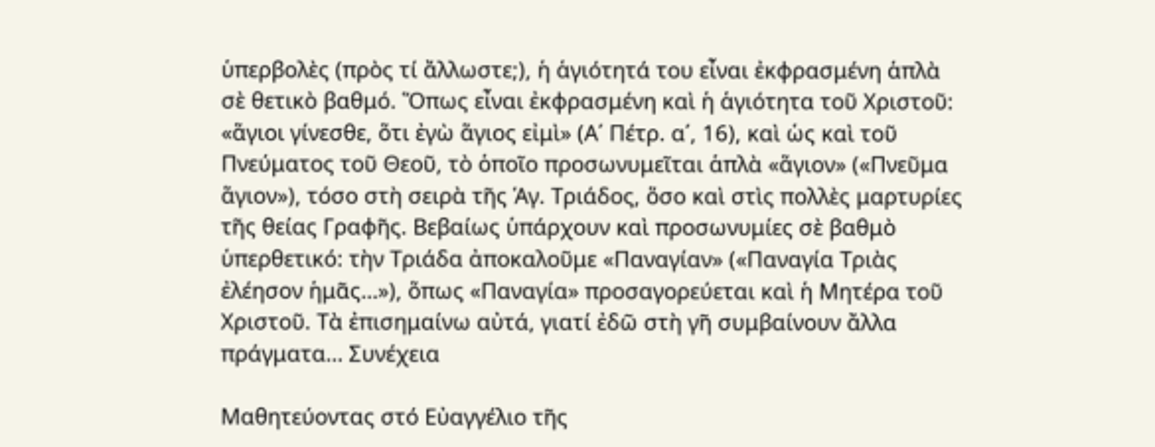ὑπερβολὲς (πρὸς τί ἄλλωστε;), ἡ ἁγιότητά του εἶναι ἐκφρασμένη ἁπλὰ σὲ θετικὸ βαθμό. Ὅπως εἶναι ἐκφρασμένη καὶ ἡ ἁγιότητα τοῦ Χριστοῦ: «ἅγιοι γίνεσθε, ὅτι ἐγὼ ἅγιος εἰμὶ» (Α΄ Πέτρ. α΄, 16), καὶ ὡς καὶ τοῦ Πνεύματος τοῦ Θεοῦ, τὸ ὁποῖο προσωνυμεῖται ἁπλὰ «ἅγιον» («Πνεῦμα ἅγιον»), τόσο στὴ σειρὰ τῆς Ἁγ. Τριάδος, ὅσο καὶ στὶς πολλὲς μαρτυρίες τῆς θείας Γραφῆς. Βεβαίως ὑπάρχουν καὶ προσωνυμίες σὲ βαθμὸ ὑπερθετικό: τὴν Τριάδα ἀποκαλοῦμε «Παναγίαν» («Παναγία Τριὰς ἐλέησον ἡμᾶς…»), ὅπως «Παναγία» προσαγορεύεται καὶ ἡ Μητέρα τοῦ Χριστοῦ. Τὰ ἐπισημαίνω αὐτά, γιατί ἐδῶ στὴ γῆ συμβαίνουν ἄλλα πράγματα… Συνέχεια

Μαθητεύοντας στό Εὐαγγέλιο τῆς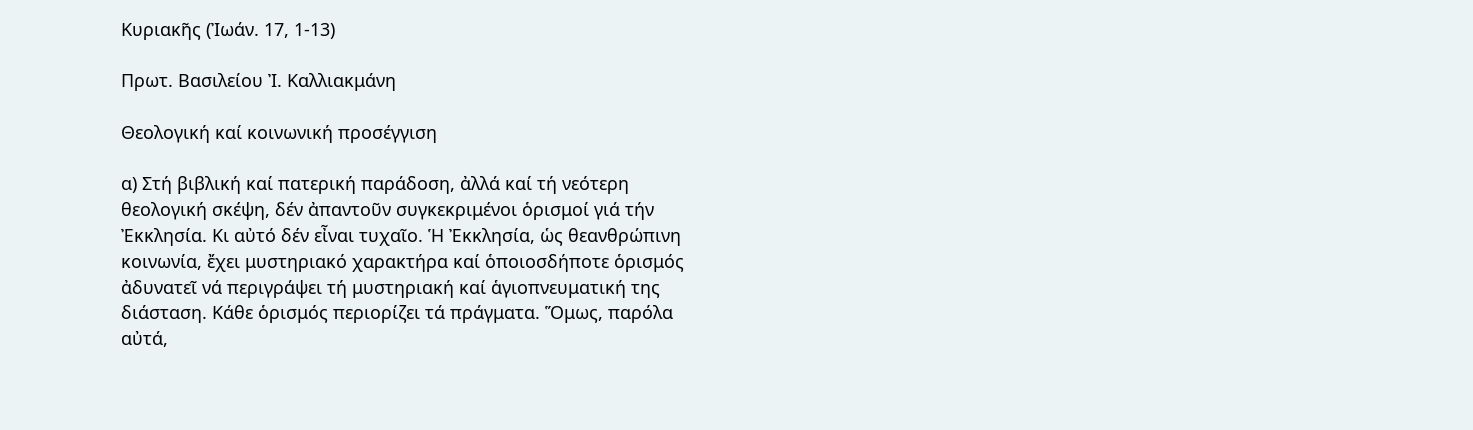Κυριακῆς (Ἰωάν. 17, 1-13)

Πρωτ. Βασιλείου Ἰ. Καλλιακμάνη

Θεολογική καί κοινωνική προσέγγιση

α) Στή βιβλική καί πατερική παράδοση, ἀλλά καί τή νεότερη θεολογική σκέψη, δέν ἀπαντοῦν συγκεκριμένοι ὁρισμοί γιά τήν Ἐκκλησία. Κι αὐτό δέν εἶναι τυχαῖο. Ἡ Ἐκκλησία, ὡς θεανθρώπινη κοινωνία, ἔχει μυστηριακό χαρακτήρα καί ὁποιοσδήποτε ὁρισμός ἀδυνατεῖ νά περιγράψει τή μυστηριακή καί ἁγιοπνευματική της διάσταση. Κάθε ὁρισμός περιορίζει τά πράγματα. Ὅμως, παρόλα αὐτά,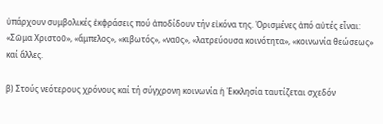ὑπάρχουν συμβολικές ἐκφράσεις πού ἀποδίδουν τήν εἰκόνα της. Ὁρισμένες ἀπό αὐτές εἶναι: «Σῶμα Χριστοῦ», «ἄμπελος», «κιβωτός», «ναῦς», «λατρεύουσα κοινότητα», «κοινωνία θεώσεως» καί ἄλλες.

β) Στούς νεότερους χρόνους καί τή σύγχρονη κοινωνία ἡ Ἐκκλησία ταυτίζεται σχεδόν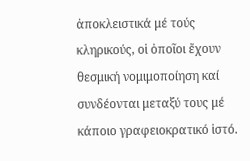ἀποκλειστικά μέ τούς κληρικούς, οἱ ὁποῖοι ἔχουν θεσμική νομιμοποίηση καί συνδέονται μεταξύ τους μέ κάποιο γραφειοκρατικό ἱστό.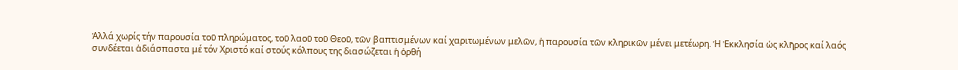Ἀλλά χωρίς τήν παρουσία τοῦ πληρώματος, τοῦ λαοῦ τοῦ Θεοῦ, τῶν βαπτισμένων καί χαριτωμένων μελῶν, ἡ παρουσία τῶν κληρικῶν μένει μετέωρη. Ἡ Ἐκκλησία ὡς κλῆρος καί λαός συνδέεται ἀδιάσπαστα μέ τόν Χριστό καί στούς κόλπους της διασώζεται ἡ ὀρθή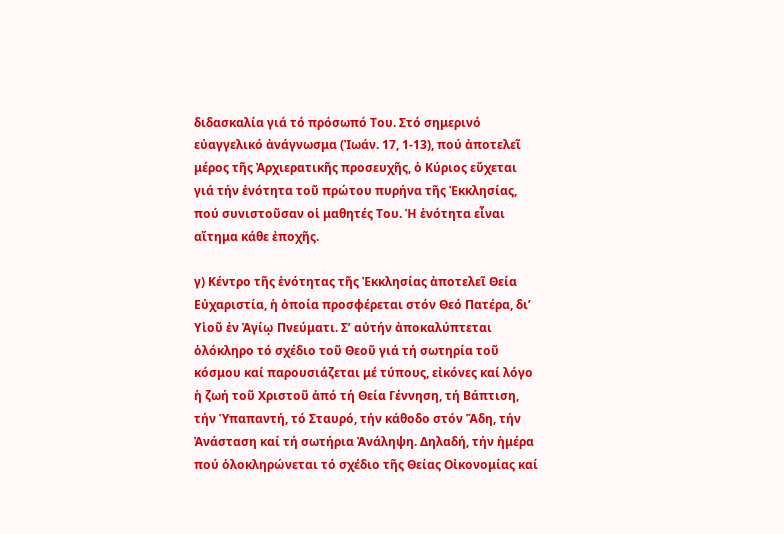διδασκαλία γιά τό πρόσωπό Του. Στό σημερινό εὐαγγελικό ἀνάγνωσμα (Ἰωάν. 17, 1-13), πού ἀποτελεῖ μέρος τῆς Ἀρχιερατικῆς προσευχῆς, ὁ Κύριος εὔχεται γιά τήν ἑνότητα τοῦ πρώτου πυρήνα τῆς Ἐκκλησίας, πού συνιστοῦσαν οἱ μαθητές Του. Ἡ ἑνότητα εἶναι αἴτημα κάθε ἐποχῆς.

γ) Κέντρο τῆς ἑνότητας τῆς Ἐκκλησίας ἀποτελεῖ Θεία Εὐχαριστία, ἡ ὁποία προσφέρεται στόν Θεό Πατέρα, δι’ Υἱοῦ ἐν Ἁγίῳ Πνεύματι. Σ’ αὐτήν ἀποκαλύπτεται ὁλόκληρο τό σχέδιο τοῦ Θεοῦ γιά τή σωτηρία τοῦ κόσμου καί παρουσιάζεται μέ τύπους, εἰκόνες καί λόγο ἡ ζωή τοῦ Χριστοῦ ἀπό τή Θεία Γέννηση, τή Βάπτιση, τήν Ὑπαπαντή, τό Σταυρό, τήν κάθοδο στόν Ἅδη, τήν Ἀνάσταση καί τή σωτήρια Ἀνάληψη. Δηλαδή, τήν ἡμέρα πού ὁλοκληρώνεται τό σχέδιο τῆς Θείας Οἰκονομίας καί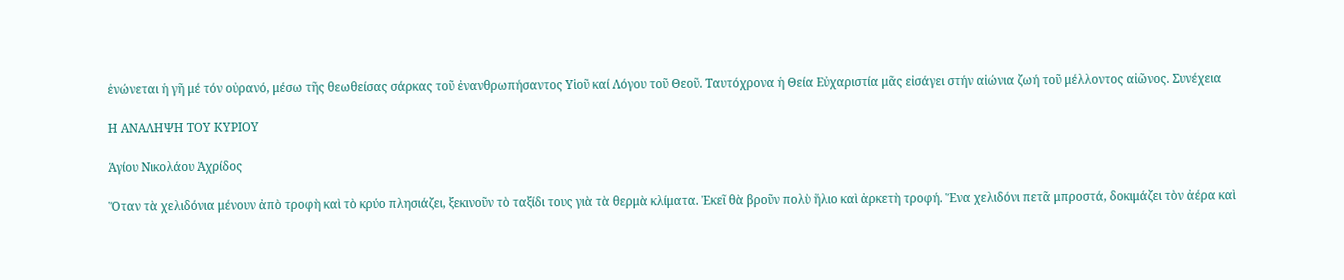ἑνώνεται ἡ γῆ μέ τόν οὐρανό, μέσω τῆς θεωθείσας σάρκας τοῦ ἐνανθρωπήσαντος Υἱοῦ καί Λόγου τοῦ Θεοῦ. Ταυτόχρονα ἡ Θεία Εὐχαριστία μᾶς εἰσάγει στήν αἰώνια ζωή τοῦ μέλλοντος αἰῶνος. Συνέχεια

Η ΑΝΑΛΗΨΗ ΤΟΥ ΚΥΡΙΟΥ

Ἁγίου Νικολάου Ἀχρίδος

Ὅταν τὰ χελιδόνια μένουν ἀπὸ τροφὴ καὶ τὸ κρύο πλησιάζει, ξεκινοῦν τὸ ταξίδι τους γιὰ τὰ θερμὰ κλίματα. Ἐκεῖ θὰ βροῦν πολὺ ἥλιο καὶ ἀρκετὴ τροφή. Ἕνα χελιδόνι πετᾶ μπροστά, δοκιμάζει τὸν ἀέρα καὶ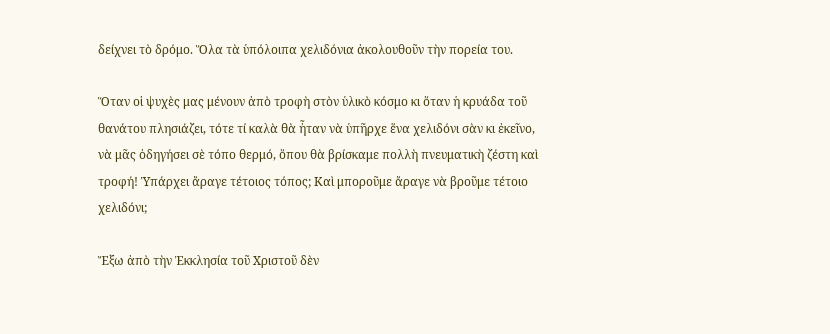δείχνει τὸ δρόμο. Ὅλα τὰ ὑπόλοιπα χελιδόνια ἀκολουθοῦν τὴν πορεία του.

Ὅταν οἱ ψυχὲς μας μένουν ἀπὸ τροφὴ στὸν ὑλικὸ κόσμο κι ὅταν ἡ κρυάδα τοῦ θανάτου πλησιάζει, τότε τί καλὰ θὰ ἦταν νὰ ὑπῆρχε ἕνα χελιδόνι σὰν κι ἐκεῖνο, νὰ μᾶς ὁδηγήσει σὲ τόπο θερμό, ὅπου θὰ βρίσκαμε πολλὴ πνευματικὴ ζέστη καὶ τροφή! Ὑπάρχει ἄραγε τέτοιος τόπος; Καὶ μποροῦμε ἄραγε νὰ βροῦμε τέτοιο χελιδόνι;

Ἔξω ἀπὸ τὴν Ἐκκλησία τοῦ Χριστοῦ δὲν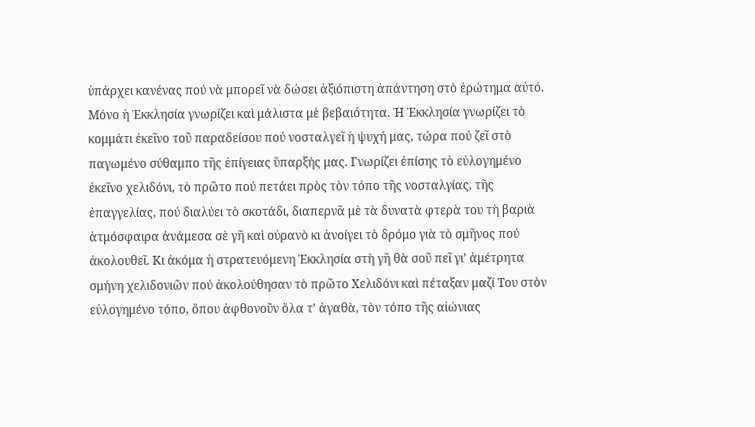ὑπάρχει κανένας πού νὰ μπορεῖ νὰ δώσει ἀξιόπιστη ἀπάντηση στὸ ἐρώτημα αὐτό. Μόνο ἡ Ἐκκλησία γνωρίζει καὶ μάλιστα μὲ βεβαιότητα. Ἡ Ἐκκλησία γνωρίζει τὸ κομμάτι ἐκεῖνο τοῦ παραδείσου πού νοσταλγεῖ ἡ ψυχή μας, τώρα πού ζεῖ στὸ παγωμένο σύθαμπο τῆς ἐπίγειας ὕπαρξής μας. Γνωρίζει ἐπίσης τὸ εὐλογημένο ἐκεῖνο χελιδόνι, τὸ πρῶτο πού πετάει πρὸς τὸν τόπο τῆς νοσταλγίας, τῆς ἐπαγγελίας, πού διαλύει τὸ σκοτάδι, διαπερνᾶ μὲ τὰ δυνατὰ φτερὰ του τὴ βαριὰ ἀτμόσφαιρα ἀνάμεσα σὲ γῆ καὶ οὐρανὸ κι ἀνοίγει τὸ δρόμο γιὰ τὸ σμῆνος πού ἀκολουθεῖ. Κι ἀκόμα ἡ στρατευόμενη Ἐκκλησία στὴ γῆ θὰ σοῦ πεῖ γι’ ἀμέτρητα σμήνη χελιδονιῶν πού ἀκολούθησαν τὸ πρῶτο Χελιδόνι καὶ πέταξαν μαζί Του στὸν εὐλογημένο τόπο, ὅπου ἀφθονοῦν ὅλα τ’ ἀγαθὰ, τὸν τόπο τῆς αἰώνιας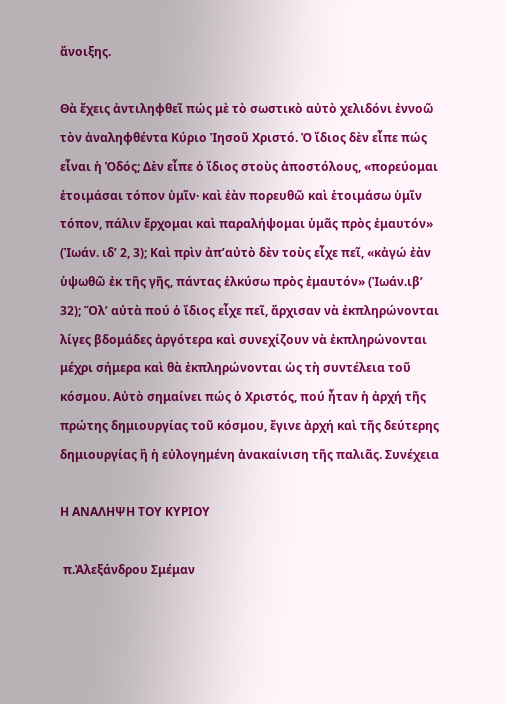ἄνοιξης.

Θὰ ἔχεις ἀντιληφθεῖ πώς μὲ τὸ σωστικὸ αὐτὸ χελιδόνι ἐννοῶ τὸν ἀναληφθέντα Κύριο Ἰησοῦ Χριστό. Ὁ ἴδιος δὲν εἶπε πώς εἶναι ἡ Ὁδός; Δὲν εἶπε ὁ ἴδιος στοὺς ἀποστόλους, «πορεύομαι ἑτοιμάσαι τόπον ὑμῖν· καὶ ἐὰν πορευθῶ καὶ ἑτοιμάσω ὑμῖν τόπον, πάλιν ἔρχομαι καὶ παραλήψομαι ὑμᾶς πρὸς ἐμαυτόν» (Ἰωάν. ιδ’ 2, 3); Καὶ πρὶν ἀπ’αὐτὸ δὲν τοὺς εἶχε πεῖ, «κἀγώ ἐὰν ὑψωθῶ ἐκ τῆς γῆς, πάντας ἑλκύσω πρὸς ἐμαυτόν» (Ἰωάν.ιβ’ 32); Ὅλ’ αὐτὰ πού ὁ ἴδιος εἶχε πεῖ, ἄρχισαν νὰ ἐκπληρώνονται λίγες βδομάδες ἀργότερα καὶ συνεχίζουν νὰ ἐκπληρώνονται μέχρι σήμερα καὶ θὰ ἐκπληρώνονται ὡς τὴ συντέλεια τοῦ κόσμου. Αὐτὸ σημαίνει πώς ὁ Χριστός, πού ἦταν ἡ ἀρχή τῆς πρώτης δημιουργίας τοῦ κόσμου, ἔγινε ἀρχή καὶ τῆς δεύτερης δημιουργίας ἢ ἡ εὐλογημένη ἀνακαίνιση τῆς παλιᾶς. Συνέχεια

Η ΑΝΑΛΗΨΗ ΤΟΥ ΚΥΡΙΟΥ

 π.Ἀλεξάνδρου Σμέμαν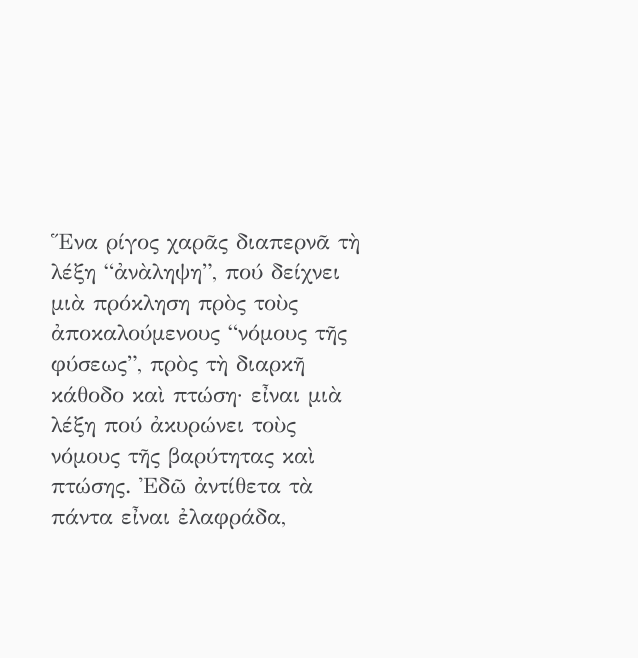Ἕνα ρίγος χαρᾶς διαπερνᾶ τὴ λέξη “ἀνὰληψη”, πού δείχνει μιὰ πρόκληση πρὸς τοὺς ἀποκαλούμενους “νόμους τῆς φύσεως”, πρὸς τὴ διαρκῆ κάθοδο καὶ πτώση· εἶναι μιὰ λέξη πού ἀκυρώνει τοὺς νόμους τῆς βαρύτητας καὶ πτώσης. Ἐδῶ ἀντίθετα τὰ πάντα εἶναι ἐλαφράδα,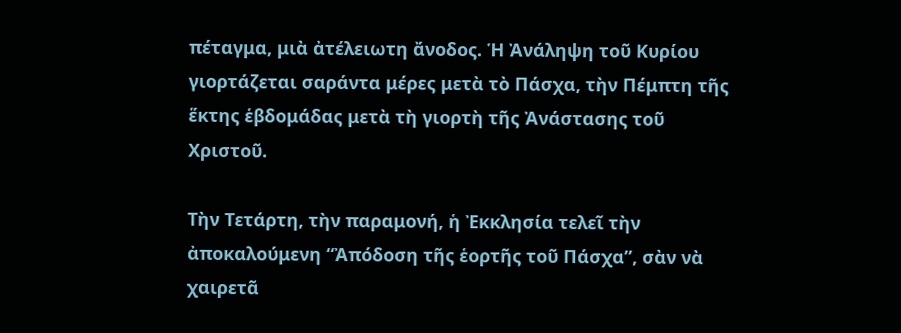πέταγμα, μιὰ ἀτέλειωτη ἄνοδος. Ἡ Ἀνάληψη τοῦ Κυρίου γιορτάζεται σαράντα μέρες μετὰ τὸ Πάσχα, τὴν Πέμπτη τῆς ἕκτης ἑβδομάδας μετὰ τὴ γιορτὴ τῆς Ἀνάστασης τοῦ Χριστοῦ.

Τὴν Τετάρτη, τὴν παραμονή, ἡ Ἐκκλησία τελεῖ τὴν ἀποκαλούμενη “Ἀπόδοση τῆς ἑορτῆς τοῦ Πάσχα”, σὰν νὰ χαιρετᾶ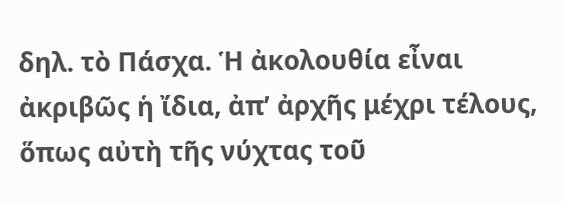δηλ. τὸ Πάσχα. Ἡ ἀκολουθία εἶναι ἀκριβῶς ἡ ἴδια, ἀπ’ ἀρχῆς μέχρι τέλους, ὅπως αὐτὴ τῆς νύχτας τοῦ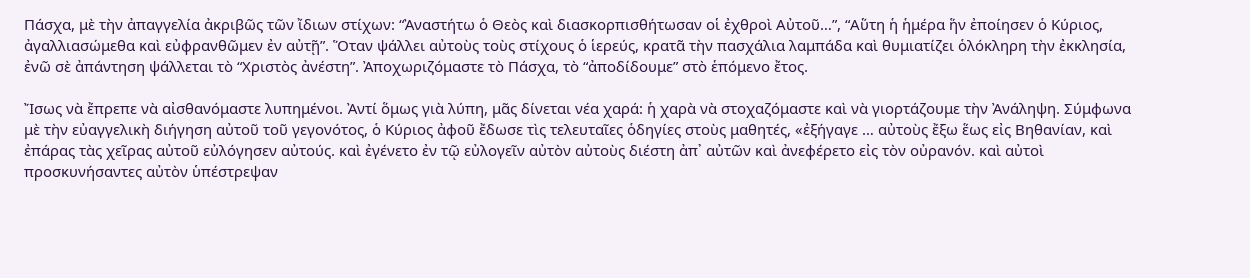Πάσχα, μὲ τὴν ἀπαγγελία ἀκριβῶς τῶν ἴδιων στίχων: “Ἀναστήτω ὁ Θεὸς καὶ διασκορπισθήτωσαν οἱ ἐχθροὶ Αὐτοῦ…”, “Αὕτη ἡ ἡμέρα ἥν ἐποίησεν ὁ Κύριος, ἀγαλλιασώμεθα καὶ εὐφρανθῶμεν ἐν αὐτῇ”. Ὅταν ψάλλει αὐτοὺς τοὺς στίχους ὁ ἱερεύς, κρατᾶ τὴν πασχάλια λαμπάδα καὶ θυμιατίζει ὁλόκληρη τὴν ἐκκλησία, ἐνῶ σὲ ἀπάντηση ψάλλεται τὸ “Χριστὸς ἀνέστη”. Ἀποχωριζόμαστε τὸ Πάσχα, τὸ “ἀποδίδουμε” στὸ ἑπόμενο ἔτος.

Ἴσως νὰ ἔπρεπε νὰ αἰσθανόμαστε λυπημένοι. Ἀντί ὅμως γιὰ λύπη, μᾶς δίνεται νέα χαρά: ἡ χαρὰ νὰ στοχαζόμαστε καὶ νὰ γιορτάζουμε τὴν Ἀνάληψη. Σύμφωνα μὲ τὴν εὐαγγελικὴ διήγηση αὐτοῦ τοῦ γεγονότος, ὁ Κύριος ἀφοῦ ἔδωσε τὶς τελευταῖες ὁδηγίες στοὺς μαθητές, «ἐξήγαγε … αὐτοὺς ἔξω ἕως εἰς Βηθανίαν, καὶ ἐπάρας τὰς χεῖρας αὐτοῦ εὐλόγησεν αὐτούς. καὶ ἐγένετο ἐν τῷ εὐλογεῖν αὐτὸν αὐτοὺς διέστη ἀπ᾿ αὐτῶν καὶ ἀνεφέρετο εἰς τὸν οὐρανόν. καὶ αὐτοὶ προσκυνήσαντες αὐτὸν ὑπέστρεψαν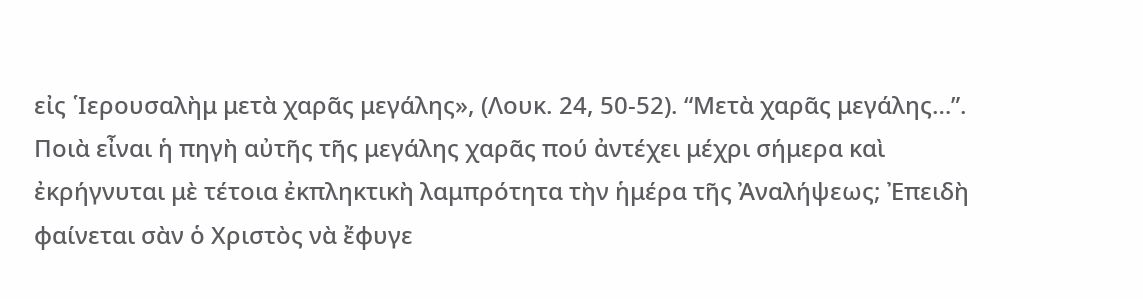εἰς ῾Ιερουσαλὴμ μετὰ χαρᾶς μεγάλης», (Λουκ. 24, 50-52). “Μετὰ χαρᾶς μεγάλης…”. Ποιὰ εἶναι ἡ πηγὴ αὐτῆς τῆς μεγάλης χαρᾶς πού ἀντέχει μέχρι σήμερα καὶ ἐκρήγνυται μὲ τέτοια ἐκπληκτικὴ λαμπρότητα τὴν ἡμέρα τῆς Ἀναλήψεως; Ἐπειδὴ φαίνεται σὰν ὁ Χριστὸς νὰ ἔφυγε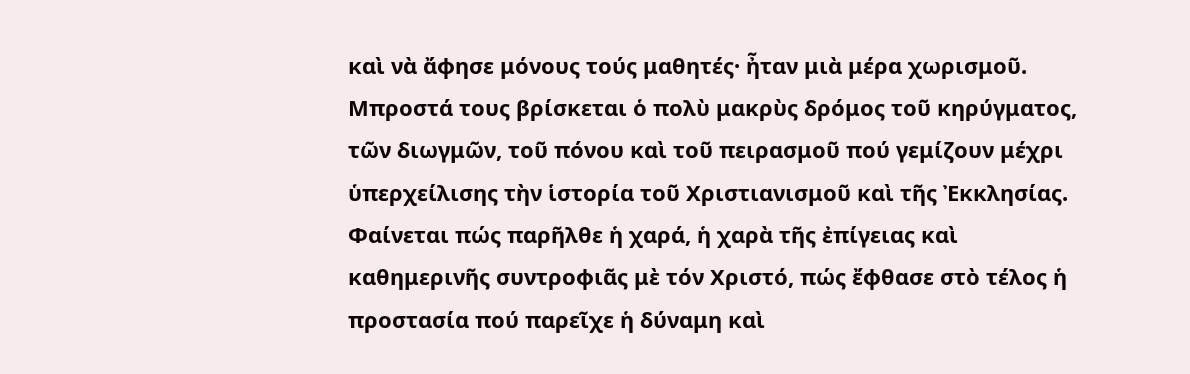καὶ νὰ ἄφησε μόνους τούς μαθητές· ἦταν μιὰ μέρα χωρισμοῦ. Μπροστά τους βρίσκεται ὁ πολὺ μακρὺς δρόμος τοῦ κηρύγματος, τῶν διωγμῶν, τοῦ πόνου καὶ τοῦ πειρασμοῦ πού γεμίζουν μέχρι ὑπερχείλισης τὴν ἱστορία τοῦ Χριστιανισμοῦ καὶ τῆς Ἐκκλησίας. Φαίνεται πώς παρῆλθε ἡ χαρά, ἡ χαρὰ τῆς ἐπίγειας καὶ καθημερινῆς συντροφιᾶς μὲ τόν Χριστό, πώς ἔφθασε στὸ τέλος ἡ προστασία πού παρεῖχε ἡ δύναμη καὶ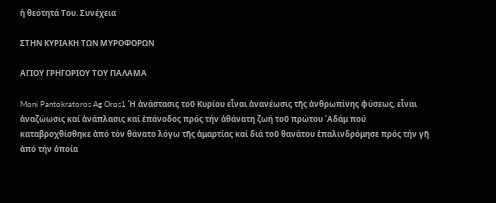ἡ θεότητά Του. Συνέχεια

ΣΤΗΝ ΚΥΡΙΑΚΗ ΤΩΝ ΜΥΡΟΦΟΡΩΝ

ΑΓΙΟΥ ΓΡΗΓΟΡΙΟΥ ΤΟΥ ΠΑΛΑΜΑ

Moni Pantokratoros Ag Oros1 Ἡ ἀνάστασις τοῦ Κυρίου εἶναι ἀνανέωσις τῆς ἀνθρωπίνης φύσεως, εἶναι ἀναζώωσις καί ἀνάπλασις καί ἐπάνοδος πρός τήν ἀθάνατη ζωή τοῦ πρώτου ᾿Αδάμ πού καταβροχθίσθηκε ἀπό τόν θάνατο λόγω τῆς ἁμαρτίας καί διά τοῦ θανάτου ἐπαλινδρόμησε πρός τήν γῆ ἀπό τήν ὁποία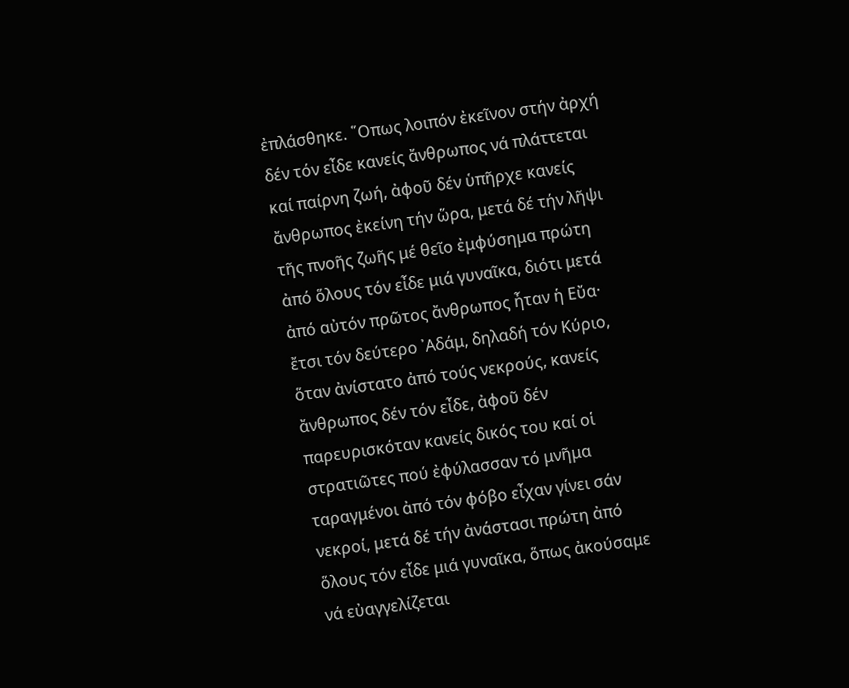ἐπλάσθηκε. ῞Οπως λοιπόν ἐκεῖνον στήν ἀρχή δέν τόν εἶδε κανείς ἄνθρωπος νά πλάττεται καί παίρνη ζωή, ἀφοῦ δέν ὑπῆρχε κανείς ἄνθρωπος ἐκείνη τήν ὥρα, μετά δέ τήν λῆψι τῆς πνοῆς ζωῆς μέ θεῖο ἐμφύσημα πρώτη ἀπό ὅλους τόν εἶδε μιά γυναῖκα, διότι μετά ἀπό αὐτόν πρῶτος ἄνθρωπος ἦταν ἡ Εὔα· ἔτσι τόν δεύτερο ᾿Αδάμ, δηλαδή τόν Κύριο, ὅταν ἀνίστατο ἀπό τούς νεκρούς, κανείς ἄνθρωπος δέν τόν εἶδε, ἀφοῦ δέν παρευρισκόταν κανείς δικός του καί οἱ στρατιῶτες πού ἐφύλασσαν τό μνῆμα ταραγμένοι ἀπό τόν φόβο εἶχαν γίνει σάν νεκροί, μετά δέ τήν ἀνάστασι πρώτη ἀπό ὅλους τόν εἶδε μιά γυναῖκα, ὅπως ἀκούσαμε νά εὐαγγελίζεται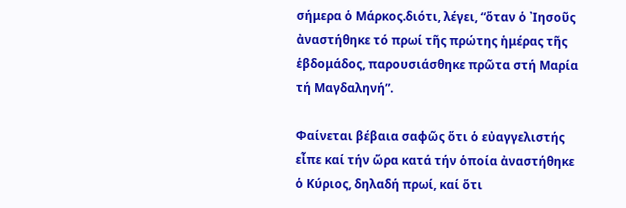σήμερα ὁ Μάρκος.διότι, λέγει, “ὅταν ὁ ᾿Ιησοῦς ἀναστήθηκε τό πρωί τῆς πρώτης ἡμέρας τῆς ἑβδομάδος, παρουσιάσθηκε πρῶτα στή Μαρία τή Μαγδαληνή”.

Φαίνεται βέβαια σαφῶς ὅτι ὁ εὐαγγελιστής εἶπε καί τήν ὥρα κατά τήν ὁποία ἀναστήθηκε ὁ Κύριος, δηλαδή πρωί, καί ὅτι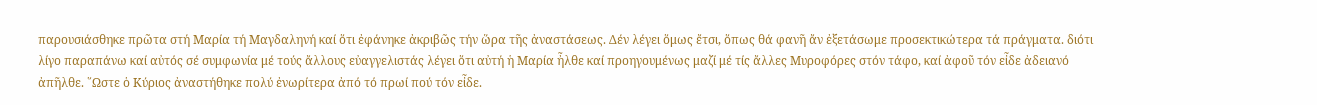παρουσιάσθηκε πρῶτα στή Μαρία τή Μαγδαληνή καί ὅτι ἐφάνηκε ἀκριβῶς τήν ὥρα τῆς ἀναστάσεως. Δέν λέγει ὅμως ἔτσι, ὅπως θά φανῆ ἄν ἐξετάσωμε προσεκτικώτερα τά πράγματα. διότι λίγο παραπάνω καί αὐτός σέ συμφωνία μέ τούς ἄλλους εὐαγγελιστάς λέγει ὅτι αὐτή ἡ Μαρία ἦλθε καί προηγουμένως μαζί μέ τίς ἄλλες Μυροφόρες στόν τάφο, καί ἀφοῦ τόν εἶδε ἀδειανό ἀπῆλθε. ῞Ωστε ὁ Κύριος ἀναστήθηκε πολύ ἐνωρίτερα ἀπό τό πρωί πού τόν εἶδε.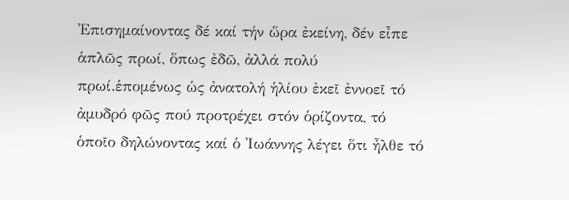᾿Επισημαίνοντας δέ καί τήν ὥρα ἐκείνη, δέν εἶπε ἁπλῶς πρωί, ὅπως ἐδῶ, ἀλλά πολύ πρωί.ἑπομένως ὡς ἀνατολή ἡλίου ἐκεῖ ἐννοεῖ τό ἀμυδρό φῶς πού προτρέχει στόν ὁρίζοντα, τό ὁποῖο δηλώνοντας καί ὁ ᾿Ιωάννης λέγει ὅτι ἦλθε τό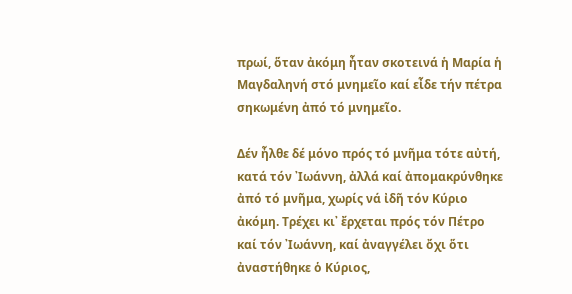πρωί, ὅταν ἀκόμη ἦταν σκοτεινά ἡ Μαρία ἡ Μαγδαληνή στό μνημεῖο καί εἶδε τήν πέτρα σηκωμένη ἀπό τό μνημεῖο.

Δέν ἦλθε δέ μόνο πρός τό μνῆμα τότε αὐτή, κατά τόν ᾿Ιωάννη, ἀλλά καί ἀπομακρύνθηκε ἀπό τό μνῆμα, χωρίς νά ἰδῆ τόν Κύριο ἀκόμη. Τρέχει κι᾿ ἔρχεται πρός τόν Πέτρο καί τόν ᾿Ιωάννη, καί ἀναγγέλει ὄχι ὅτι ἀναστήθηκε ὁ Κύριος,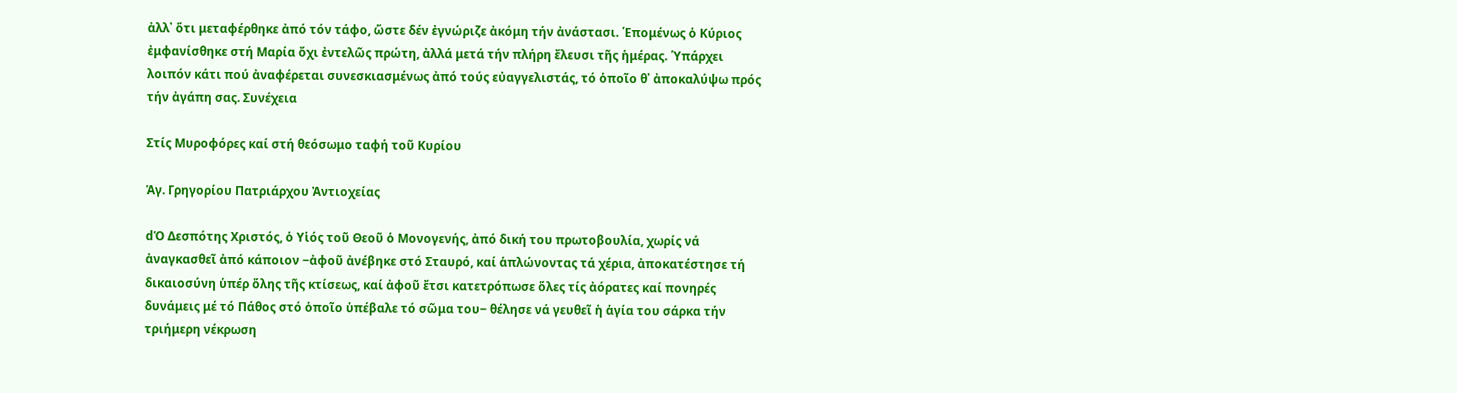ἀλλ᾿ ὅτι μεταφέρθηκε ἀπό τόν τάφο, ὥστε δέν ἐγνώριζε ἀκόμη τήν ἀνάστασι. ῾Επομένως ὁ Κύριος ἐμφανίσθηκε στή Μαρία ὄχι ἐντελῶς πρώτη, ἀλλά μετά τήν πλήρη ἔλευσι τῆς ἡμέρας. ῾Υπάρχει λοιπόν κάτι πού ἀναφέρεται συνεσκιασμένως ἀπό τούς εὐαγγελιστάς, τό ὁποῖο θ᾿ ἀποκαλύψω πρός τήν ἀγάπη σας. Συνέχεια

Στίς Μυροφόρες καί στή θεόσωμο ταφή τοῦ Κυρίου

Ἁγ. Γρηγορίου Πατριάρχου Ἀντιοχείας

dὉ Δεσπότης Χριστός, ὁ Υἱός τοῦ Θεοῦ ὁ Μονογενής, ἀπό δική του πρωτοβουλία, χωρίς νά ἀναγκασθεῖ ἀπό κάποιον ‒ἀφοῦ ἀνέβηκε στό Σταυρό, καί ἁπλώνοντας τά χέρια, ἀποκατέστησε τή δικαιοσύνη ὑπέρ ὅλης τῆς κτίσεως, καί ἀφοῦ ἔτσι κατετρόπωσε ὅλες τίς ἀόρατες καί πονηρές δυνάμεις μέ τό Πάθος στό ὁποῖο ὑπέβαλε τό σῶμα του‒ θέλησε νά γευθεῖ ἡ ἁγία του σάρκα τήν τριήμερη νέκρωση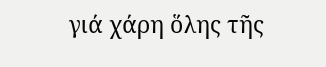γιά χάρη ὅλης τῆς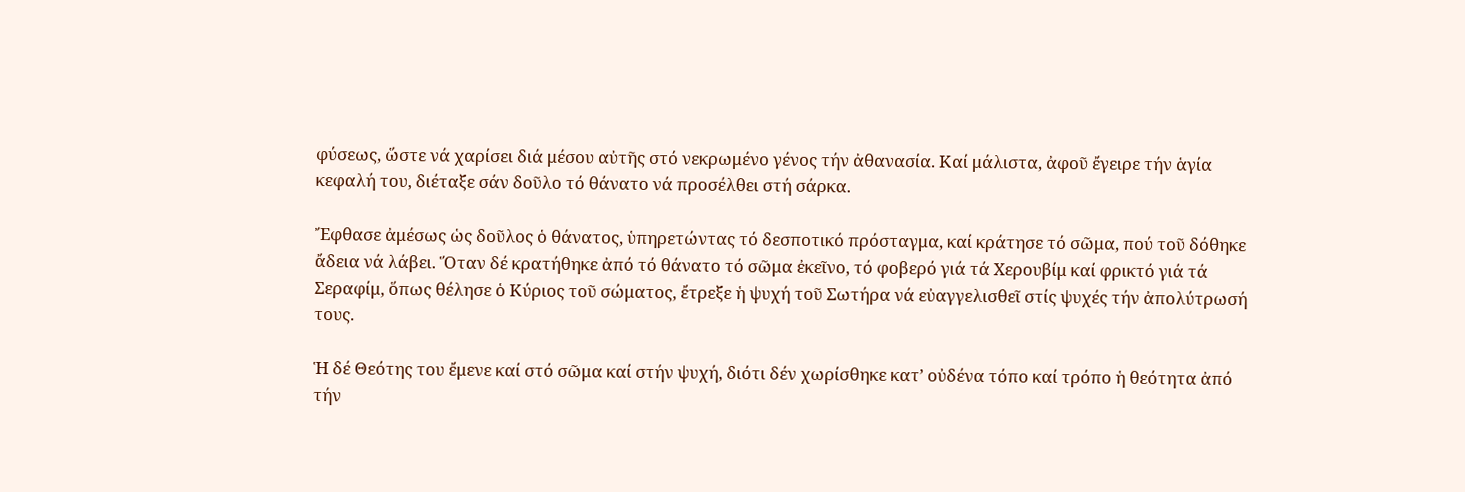φύσεως, ὥστε νά χαρίσει διά μέσου αὐτῆς στό νεκρωμένο γένος τήν ἀθανασία. Καί μάλιστα, ἀφοῦ ἔγειρε τήν ἁγία κεφαλή του, διέταξε σάν δοῦλο τό θάνατο νά προσέλθει στή σάρκα.

Ἔφθασε ἀμέσως ὡς δοῦλος ὁ θάνατος, ὑπηρετώντας τό δεσποτικό πρόσταγμα, καί κράτησε τό σῶμα, πού τοῦ δόθηκε ἄδεια νά λάβει. Ὅταν δέ κρατήθηκε ἀπό τό θάνατο τό σῶμα ἐκεῖνο, τό φοβερό γιά τά Χερουβίμ καί φρικτό γιά τά Σεραφίμ, ὅπως θέλησε ὁ Κύριος τοῦ σώματος, ἔτρεξε ἡ ψυχή τοῦ Σωτήρα νά εὐαγγελισθεῖ στίς ψυχές τήν ἀπολύτρωσή τους.

Ἡ δέ Θεότης του ἔμενε καί στό σῶμα καί στήν ψυχή, διότι δέν χωρίσθηκε κατ’ οὐδένα τόπο καί τρόπο ἡ θεότητα ἀπό τήν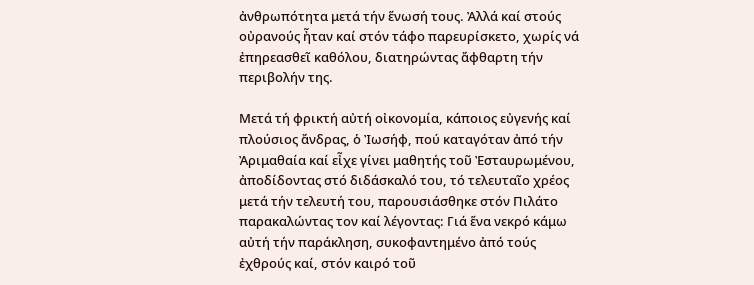ἀνθρωπότητα μετά τήν ἕνωσή τους. Ἀλλά καί στούς οὐρανούς ἦταν καί στόν τάφο παρευρίσκετο, χωρίς νά ἐπηρεασθεῖ καθόλου, διατηρώντας ἄφθαρτη τήν περιβολήν της.

Μετά τή φρικτή αὐτή οἰκονομία, κάποιος εὐγενής καί πλούσιος ἄνδρας, ὁ Ἰωσήφ, πού καταγόταν ἀπό τήν Ἀριμαθαία καί εἶχε γίνει μαθητής τοῦ Ἐσταυρωμένου, ἀποδίδοντας στό διδάσκαλό του, τό τελευταῖο χρέος μετά τήν τελευτή του, παρουσιάσθηκε στόν Πιλάτο παρακαλώντας τον καί λέγοντας: Γιά ἕνα νεκρό κάμω αὐτή τήν παράκληση, συκοφαντημένο ἀπό τούς ἐχθρούς καί, στόν καιρό τοῦ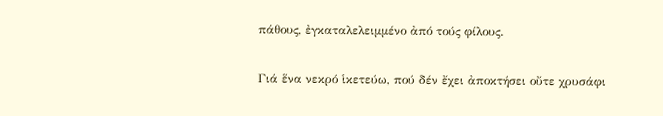πάθους, ἐγκαταλελειμμένο ἀπό τούς φίλους.

Γιά ἕνα νεκρό ἱκετεύω, πού δέν ἔχει ἀποκτήσει οὔτε χρυσάφι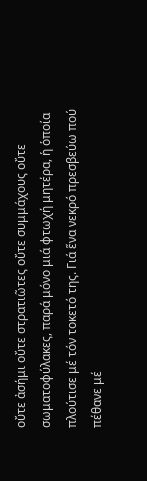οὔτε ἀσήμι οὔτε στρατιῶτες οὔτε συμμάχους οὔτε σωματοφύλακες, παρά μόνο μιά φτωχή μητέρα, ἡ ὁποία πλούτισε μέ τόν τοκετό της. Γιά ἕνα νεκρό πρεσβεύω πού πέθανε μέ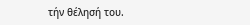τήν θέλησή του.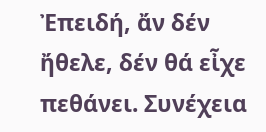Ἐπειδή, ἄν δέν ἤθελε, δέν θά εἶχε πεθάνει. Συνέχεια